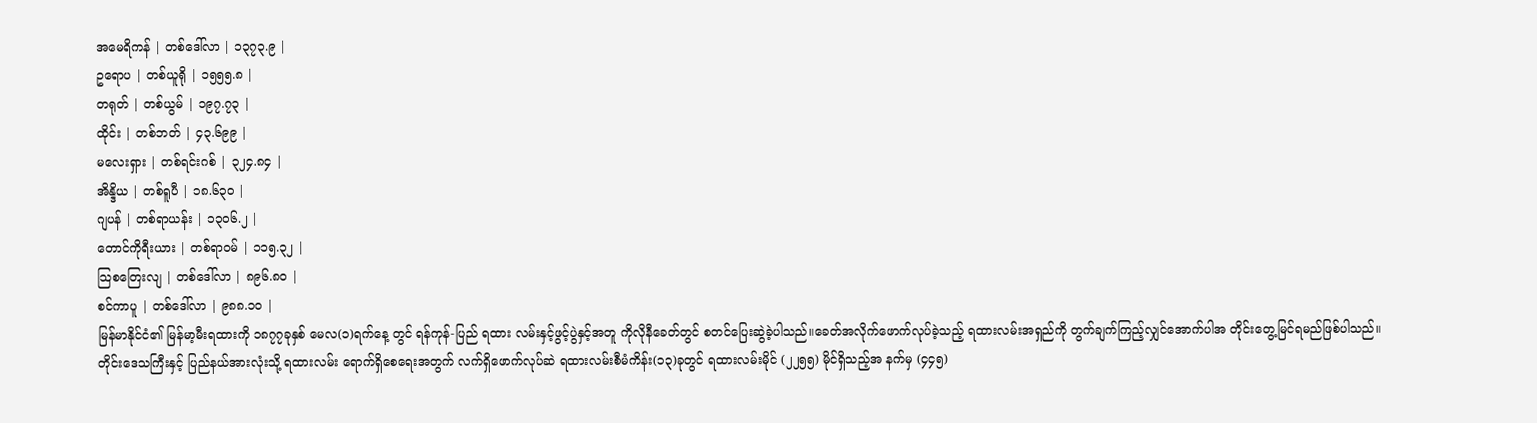အမေရိကန် | တစ်ဒေါ်လာ | ၁၃၇၃.၉ |
ဥရောပ | တစ်ယူရို | ၁၅၅၅.၈ |
တရုတ် | တစ်ယွမ် | ၁၉၇.၇၃ |
ထိုင်း | တစ်ဘတ် | ၄၃.၆၉၉ |
မလေးရှား | တစ်ရင်းဂစ် | ၃၂၄.၈၄ |
အိန္ဒိယ | တစ်ရူပီ | ၁၈.၆၃၀ |
ဂျပန် | တစ်ရာယန်း | ၁၃၀၆.၂ |
တောင်ကိုရီးယား | တစ်ရာ၀မ် | ၁၁၅.၃၂ |
သြစတြေးလျ | တစ်ဒေါ်လာ | ၈၉၆.၈၀ |
စင်ကာပူ | တစ်ဒေါ်လာ | ၉၈၈.၁၀ |
မြန်မာနိုင်ငံ၏ မြန်မာ့မီးရထားကို ၁၈၇၇ခုနှစ် မေလ(၁)ရက်နေ့ တွင် ရန်ကုန်-ပြည် ရထား လမ်းနှင့်ဖွင့်ပွဲနှင့်အတူ ကိုလိုနီခေတ်တွင် စတင်ပြေးဆွဲခဲ့ပါသည်။ခေတ်အလိုက်ဖောက်လုပ်ခဲ့သည့် ရထားလမ်းအရှည်ကို တွက်ချက်ကြည့်လျှင်အောက်ပါအ တိုင်းတွေ့မြင်ရမည်ဖြစ်ပါသည်။
တိုင်းဒေသကြီးနှင့် ပြည်နယ်အားလုံးသို့ ရထားလမ်း ရောက်ရှိစေရေးအတွက် လက်ရှိဖောက်လုပ်ဆဲ ရထားလမ်းစီမံကိန်း(၁၃)ခုတွင် ရထားလမ်းမိုင် (၂၂၅၅) မိုင်ရှိသည့်အ နက်မှ (၄၄၅)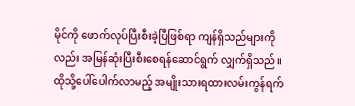မိုင်ကို ဖောက်လုပ်ပြီးစီးခဲ့ပြီဖြစ်ရာ ကျန်ရှိသည်များကိုလည်း အမြန်ဆုံးပြီးစီးစေရန်ဆောင်ရွက် လျှက်ရှိသည်။ ထိုသို့ပေါ်ပေါက်လာမည့် အမျိုးသားရထားလမ်းကွန်ရက်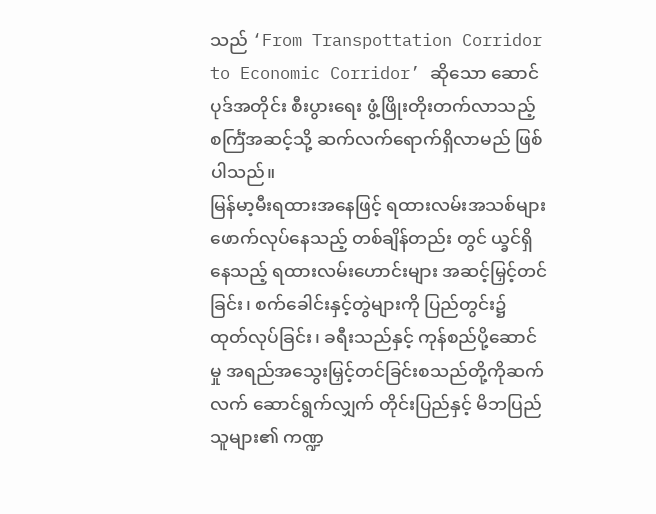သည် ‘From Transpottation Corridor to Economic Corridor’ ဆိုသော ဆောင် ပုဒ်အတိုင်း စီးပွားရေး ဖွံ့ဖြိုးတိုးတက်လာသည့် စင်္ကြံအဆင့်သို့ ဆက်လက်ရောက်ရှိလာမည် ဖြစ်ပါသည်။
မြန်မာ့မီးရထားအနေဖြင့် ရထားလမ်းအသစ်များဖောက်လုပ်နေသည့် တစ်ချိန်တည်း တွင် ယ္ခင်ရှိနေသည့် ရထားလမ်းဟောင်းများ အဆင့်မြှင့်တင်ခြင်း၊ စက်ခေါင်းနှင့်တွဲများကို ပြည်တွင်း၌ ထုတ်လုပ်ခြင်း၊ ခရီးသည်နှင့် ကုန်စည်ပို့ဆောင်မှု အရည်အသွေးမြှင့်တင်ခြင်းစသည်တို့ကိုဆက်လက် ဆောင်ရွက်လျှက် တိုင်းပြည်နှင့် မိဘပြည်သူများ၏ ကဏ္ဍ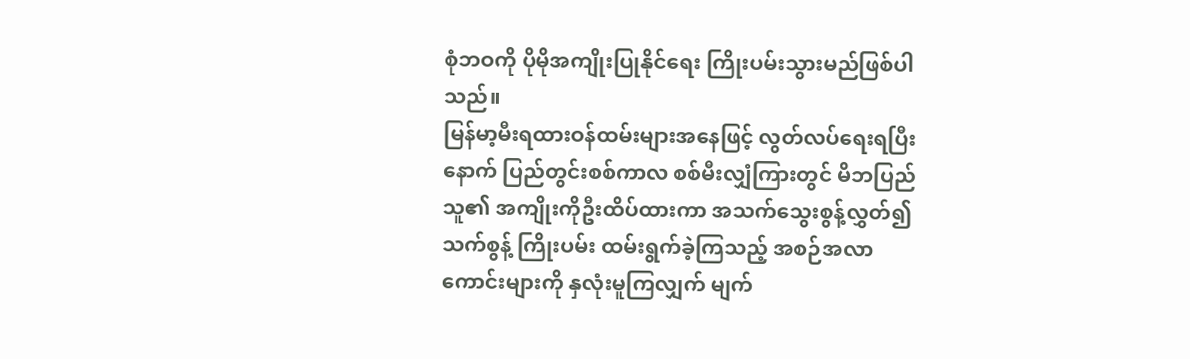စုံဘဝကို ပိုမိုအကျိုးပြုနိုင်ရေး ကြိုးပမ်းသွားမည်ဖြစ်ပါသည်။
မြန်မာ့မီးရထားဝန်ထမ်းများအနေဖြင့် လွတ်လပ်ရေးရပြီးနောက် ပြည်တွင်းစစ်ကာလ စစ်မီးလျှံကြားတွင် မိဘပြည်သူ၏ အကျိုးကိုဦးထိပ်ထားကာ အသက်သွေးစွန့်လွှတ်၍ သက်စွန့် ကြိုးပမ်း ထမ်းရွက်ခဲ့ကြသည့် အစဉ်အလာကောင်းများကို နှလုံးမူကြလျှက် မျက်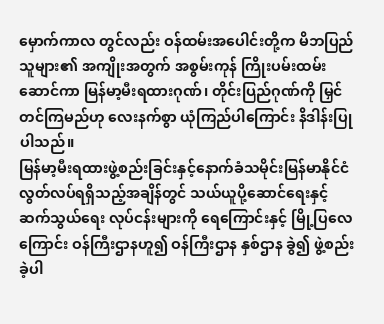မှောက်ကာလ တွင်လည်း ဝန်ထမ်းအပေါင်းတို့က မိဘပြည်သူများ၏ အကျိုးအတွက် အစွမ်းကုန် ကြိုးပမ်းထမ်းဆောင်ကာ မြန်မာ့မီးရထားဂုဏ်၊ တိုင်းပြည်ဂုဏ်ကို မြှင်တင်ကြမည်ဟု လေးနက်စွာ ယုံကြည်ပါကြောင်း နိဒါန်းပြုပါသည်။
မြန်မာ့မီးရထားဖွဲ့စည်းခြင်းနှင့်နောက်ခံသမိုင်းမြန်မာနိုင်ငံ လွတ်လပ်ရရှိသည့်အချိန်တွင် သယ်ယူပို့ဆောင်ရေးနှင့် ဆက်သွယ်ရေး လုပ်ငန်းများကို ရေကြောင်းနှင့် မြို့ပြလေကြောင်း ဝန်ကြီးဌာနဟူ၍ ဝန်ကြီးဌာန နှစ်ဌာန ခွဲ၍ ဖွဲ့စည်းခဲ့ပါ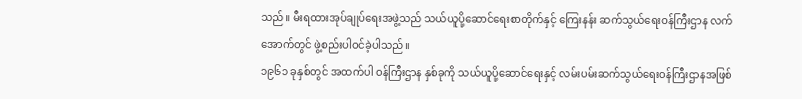သည်။ မီးရထားအုပ်ချုပ်ရေးအဖွဲ့သည် သယ်ယူပို့ဆောင်ရေးစာတိုက်နှင့် ကြေးနန်း ဆက်သွယ်ရေးဝန်ကြီးဌာန လက်အောက်တွင် ဖွဲ့စည်းပါဝင်ခဲ့ပါသည်။
၁၉၆၁ ခုနှစ်တွင် အထက်ပါ ဝန်ကြီးဌာန နှစ်ခုကို သယ်ယူပို့ဆောင်ရေးနှင့် လမ်းပမ်းဆက်သွယ်ရေးဝန်ကြီးဌာနအဖြစ်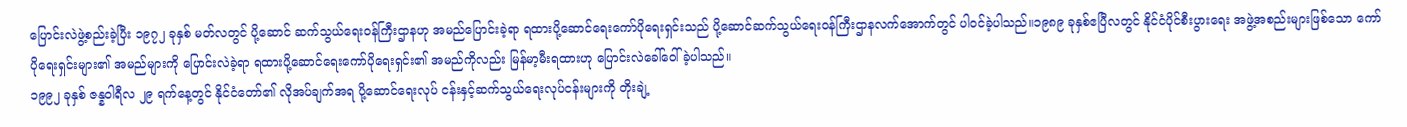ပြောင်းလဲဖွဲ့စည်းခဲ့ပြီး ၁၉၇၂ ခုနှစ် မတ်လတွင် ပို့ဆောင် ဆက်သွယ်ရေးဝန်ကြီးဌာနဟု အမည်ပြောင်းခဲ့ရာ ရထားပို့ဆောင်ရေးကော်ပိုရေးရှင်းသည် ပို့ဆောင်ဆက်သွယ်ရေးဝန်ကြီးဌာနလက်အောက်တွင် ပါဝင်ခဲ့ပါသည်။၁၉၈၉ ခုနှစ်ဧပြီလတွင် နိုင်ငံပိုင်စီးပွားရေး အဖွဲ့အစည်းများဖြစ်သော ကော်ပိုရေးရှင်းများ၏ အမည်များကို ပြောင်းလဲခဲ့ရာ ရထားပို့ဆောင်ရေးကော်ပိုရေးရှင်း၏ အမည်ကိုလည်း မြန်မာ့မီးရထားဟု ပြောင်းလဲခေါ်ဝေါ်ခဲ့ပါသည်။
၁၉၉၂ ခုနှစ် ဇန္နဝါရီလ ၂၉ ရက်နေ့တွင် နိုင်ငံတော်၏ လိုအပ်ချက်အရ ပို့ဆောင်ရေးလုပ် ငန်းနှင့်ဆက်သွယ်ရေးလုပ်ငန်းများကို တိုးချဲ့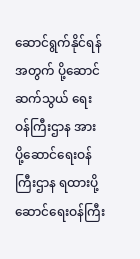ဆောင်ရွက်နိုင်ရန်အတွက် ပို့ဆောင်ဆက်သွယ် ရေးဝန်ကြီးဌာန အား ပို့ဆောင်ရေးဝန်ကြီးဌာန ရထားပို့ဆောင်ရေးဝန်ကြီး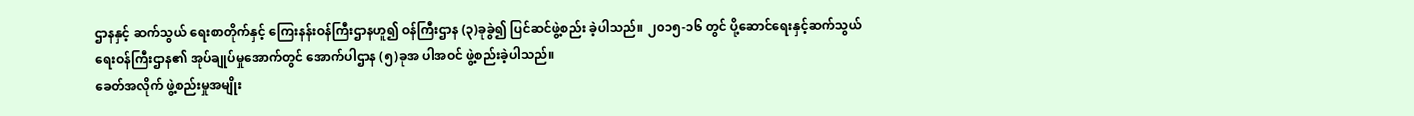ဌာနနှင့် ဆက်သွယ် ရေးစာတိုက်နှင့် ကြေးနန်းဝန်ကြီးဌာနဟူ၍ ဝန်ကြီးဌာန (၃)ခုခွဲ၍ ပြင်ဆင်ဖွဲ့စည်း ခဲ့ပါသည်။ ၂၀၁၅-၁၆ တွင် ပို့ဆောင်ရေးနှင့်ဆက်သွယ်ရေးဝန်ကြီးဌာန၏ အုပ်ချုပ်မှုအောက်တွင် အောက်ပါဌာန (၅)ခုအ ပါအဝင် ဖွဲ့စည်းခဲ့ပါသည်။
ခေတ်အလိုက် ဖွဲ့စည်းမှုအမျိုး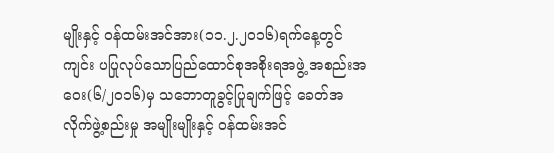မျိုးနှင့် ဝန်ထမ်းအင်အား(၁၁.၂.၂၀၁၆)ရက်နေ့တွင် ကျင်း ပပြုလုပ်သောပြည်ထောင်စုအစိုးရအဖွဲ့ အစည်းအဝေး(၆/၂၀၁၆)မှ သဘောတူခွင့်ပြုချက်ဖြင့် ခေတ်အလိုက်ဖွဲ့စည်းမှု အမျိုးမျိုးနှင့် ဝန်ထမ်းအင်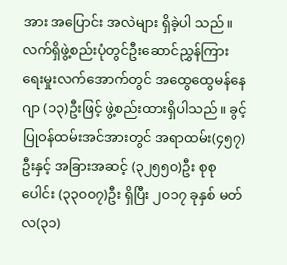အား အပြောင်း အလဲများ ရှိခဲ့ပါ သည်။လက်ရှိဖွဲ့စည်းပုံတွင်ဦးဆောင်ညွှန်ကြားရေးမှုးလက်အောက်တွင် အထွေထွေမန်နေဂျာ (၁၃)ဦးဖြင့် ဖွဲ့စည်းထားရှိပါသည်။ ခွင့်ပြုဝန်ထမ်းအင်အားတွင် အရာထမ်း(၄၅၇)ဦးနှင့် အခြားအဆင့် (၃၂၅၅၀)ဦး စုစုပေါင်း (၃၃၀၀၇)ဦး ရှိပြီး ၂၀၁၇ ခုနှစ် မတ်လ(၃၁)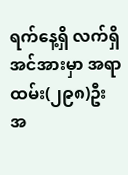ရက်နေ့ရှိ လက်ရှိအင်အားမှာ အရာထမ်း(၂၉၈)ဦး အ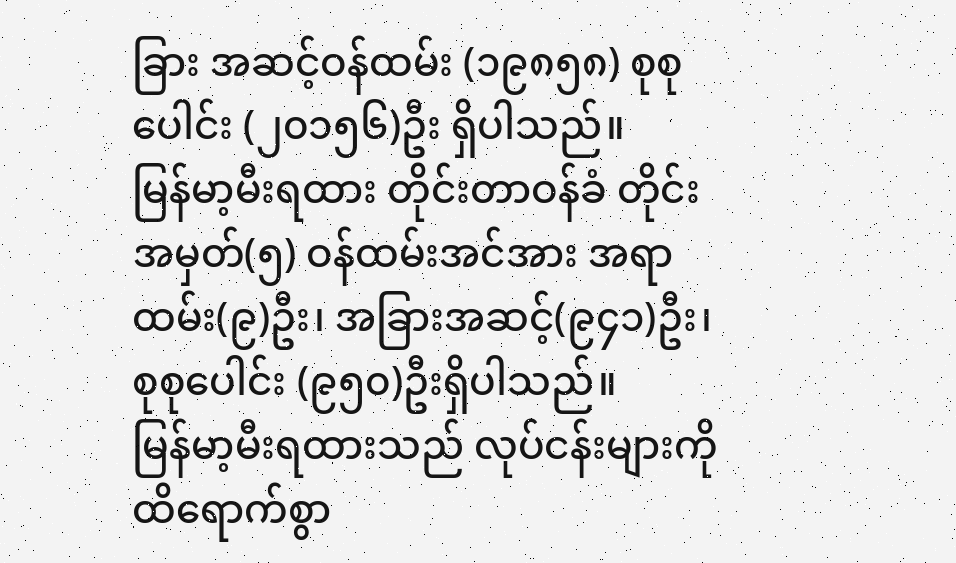ခြား အဆင့်ဝန်ထမ်း (၁၉၈၅၈) စုစုပေါင်း (၂၀၁၅၆)ဦး ရှိပါသည်။
မြန်မာ့မီးရထား တိုင်းတာဝန်ခံ တိုင်းအမှတ်(၅) ဝန်ထမ်းအင်အား အရာထမ်း(၉)ဦး၊ အခြားအဆင့်(၉၄၁)ဦး၊ စုစုပေါင်း (၉၅၀)ဦးရှိပါသည်။
မြန်မာ့မီးရထားသည် လုပ်ငန်းများကို ထိရောက်စွာ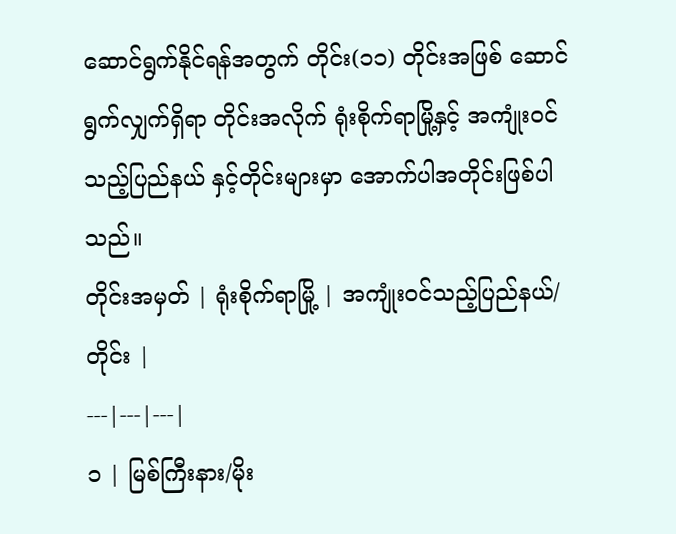ဆောင်ရွက်နိုင်ရန်အတွက် တိုင်း(၁၁) တိုင်းအဖြစ် ဆောင်ရွက်လျှက်ရှိရာ တိုင်းအလိုက် ရုံးစိုက်ရာမြို့နှင့် အကျုံးဝင်သည့်ပြည်နယ် နှင့်တိုင်းများမှာ အောက်ပါအတိုင်းဖြစ်ပါသည်။
တိုင်းအမှတ် | ရုံးစိုက်ရာမြို့ | အကျုံးဝင်သည့်ပြည်နယ်/တိုင်း |
---|---|---|
၁ | မြစ်ကြီးနား/မိုး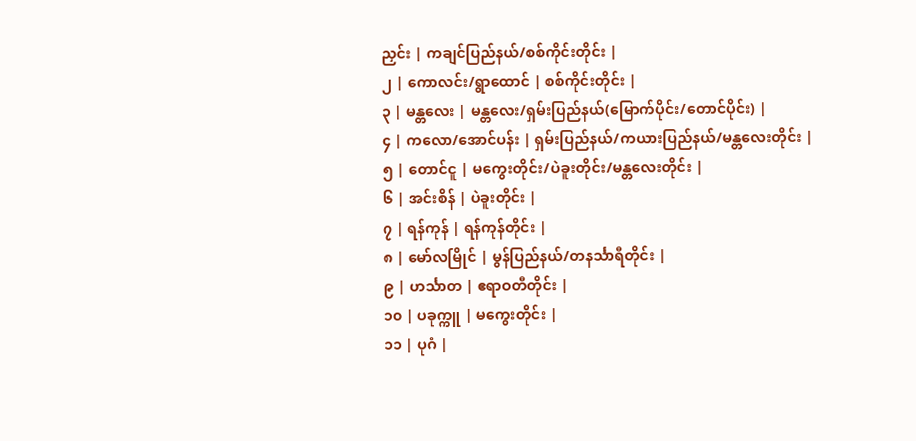ညှင်း | ကချင်ပြည်နယ်/စစ်ကိုင်းတိုင်း |
၂ | ကောလင်း/ရွာထောင် | စစ်ကိုင်းတိုင်း |
၃ | မန္တလေး | မန္တလေး/ရှမ်းပြည်နယ်(မြောက်ပိုင်း/တောင်ပိုင်း) |
၄ | ကလော/အောင်ပန်း | ရှမ်းပြည်နယ်/ကယားပြည်နယ်/မန္တလေးတိုင်း |
၅ | တောင်ငူ | မကွေးတိုင်း/ပဲခူးတိုင်း/မန္တလေးတိုင်း |
၆ | အင်းစိန် | ပဲခူးတိုင်း |
၇ | ရန်ကုန် | ရန်ကုန်တိုင်း |
၈ | မော်လမြိုင် | မွန်ပြည်နယ်/တနင်္သာရီတိုင်း |
၉ | ဟင်္သာတ | ဧရာဝတီတိုင်း |
၁၀ | ပခုက္ကူ | မကွေးတိုင်း |
၁၁ | ပုဂံ |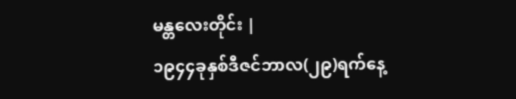မန္တလေးတိုင်း |
၁၉၄၄ခုနှစ်ဒီဇင်ဘာလ(၂၉)ရက်နေ့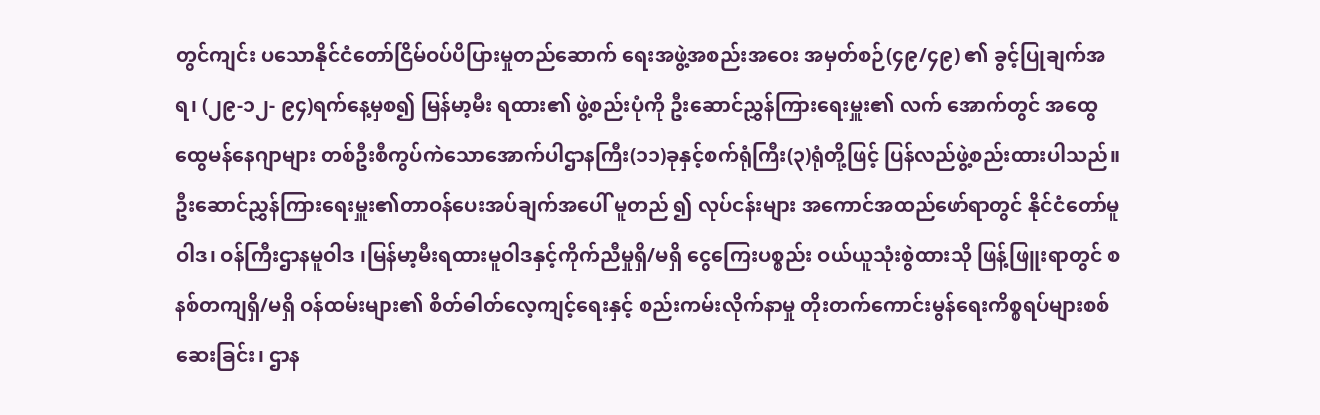တွင်ကျင်း ပသောနိုင်ငံတော်ငြိမ်ဝပ်ပိပြားမှုတည်ဆောက် ရေးအဖွဲ့အစည်းအဝေး အမှတ်စဉ်(၄၉/၄၉) ၏ ခွင့်ပြုချက်အရ၊ (၂၉-၁၂- ၉၄)ရက်နေ့မှစ၍ မြန်မာ့မီး ရထား၏ ဖွဲ့စည်းပုံကို ဦးဆောင်ညွှန်ကြားရေးမှူး၏ လက် အောက်တွင် အထွေထွေမန်နေဂျာများ တစ်ဦးစီကွပ်ကဲသောအောက်ပါဌာနကြီး(၁၁)ခုနှင့်စက်ရုံကြီး(၃)ရုံတို့ဖြင့် ပြန်လည်ဖွဲ့စည်းထားပါသည်။
ဦးဆောင်ညွှန်ကြားရေးမှူး၏တာဝန်ပေးအပ်ချက်အပေါ် မူတည် ၍ လုပ်ငန်းများ အကောင်အထည်ဖော်ရာတွင် နိုင်ငံတော်မူဝါဒ၊ ဝန်ကြီးဌာနမူဝါဒ ၊မြန်မာ့မီးရထားမူဝါဒနှင့်ကိုက်ညီမှုရှိ/မရှိ ငွေကြေးပစ္စည်း ဝယ်ယူသုံးစွဲထားသို ဖြန့်ဖြူးရာတွင် စနစ်တကျရှိ/မရှိ ဝန်ထမ်းများ၏ စိတ်ဓါတ်လေ့ကျင့်ရေးနှင့် စည်းကမ်းလိုက်နာမှု တိုးတက်ကောင်းမွန်ရေးကိစ္စရပ်များစစ်ဆေးခြင်း၊ ဌာန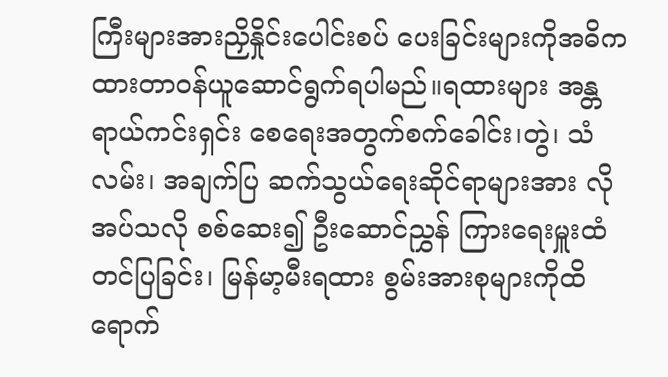ကြီးများအားညှိနှိုင်းပေါင်းစပ် ပေးခြင်းများကိုအဓိကထားတာဝန်ယူဆောင်ရွက်ရပါမည်။ရထားများ အန္တရာယ်ကင်းရှင်း စေရေးအတွက်စက်ခေါင်း၊တွဲ၊ သံလမ်း၊ အချက်ပြ ဆက်သွယ်ရေးဆိုင်ရာများအား လိုအပ်သလို စစ်ဆေး၍ ဦးဆောင်ညွှန် ကြားရေးမှူးထံတင်ပြခြင်း၊ မြန်မာ့မီးရထား စွမ်းအားစုများကိုထိရောက်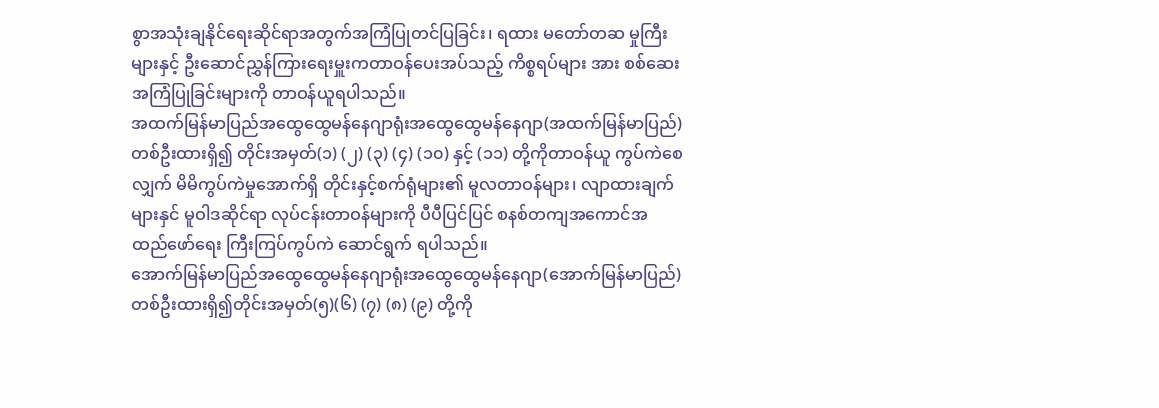စွာအသုံးချနိုင်ရေးဆိုင်ရာအတွက်အကြံပြုတင်ပြခြင်း၊ ရထား မတော်တဆ မှုကြီးများနှင့် ဦးဆောင်ညွှန်ကြားရေးမှူးကတာဝန်ပေးအပ်သည့် ကိစ္စရပ်များ အား စစ်ဆေးအကြံပြုခြင်းများကို တာဝန်ယူရပါသည်။
အထက်မြန်မာပြည်အထွေထွေမန်နေဂျာရုံးအထွေထွေမန်နေဂျာ(အထက်မြန်မာပြည်) တစ်ဦးထားရှိ၍ တိုင်းအမှတ်(၁) (၂) (၃) (၄) (၁၀) နှင့် (၁၁) တို့ကိုတာဝန်ယူ ကွပ်ကဲစေလျှက် မိမိကွပ်ကဲမှုအောက်ရှိ တိုင်းနှင့်စက်ရုံများ၏ မူလတာဝန်များ၊ လျာထားချက်များနှင် မူဝါဒဆိုင်ရာ လုပ်ငန်းတာဝန်များကို ပီပီပြင်ပြင် စနစ်တကျအကောင်အထည်ဖော်ရေး ကြီးကြပ်ကွပ်ကဲ ဆောင်ရွက် ရပါသည်။
အောက်မြန်မာပြည်အထွေထွေမန်နေဂျာရုံးအထွေထွေမန်နေဂျာ(အောက်မြန်မာပြည်) တစ်ဦးထားရှိ၍တိုင်းအမှတ်(၅)(၆) (၇) (၈) (၉) တို့ကို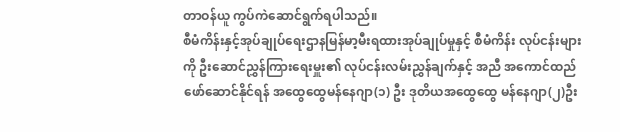တာဝန်ယူ ကွပ်ကဲဆောင်ရွက်ရပါသည်။
စီမံကိန်းနှင့်အုပ်ချုပ်ရေးဌာနမြန်မာ့မီးရထားအုပ်ချုပ်မှုနှင့် စီမံကိန်း လုပ်ငန်းများကို ဦးဆောင်ညွှန်ကြားရေးမှူး၏ လုပ်ငန်းလမ်းညွှန်ချက်နှင့် အညီ အကောင်ထည် ဖော်ဆောင်နိုင်ရန် အထွေထွေမန်နေဂျာ(၁) ဦး ဒုတိယအထွေထွေ မန်နေဂျာ(၂)ဦး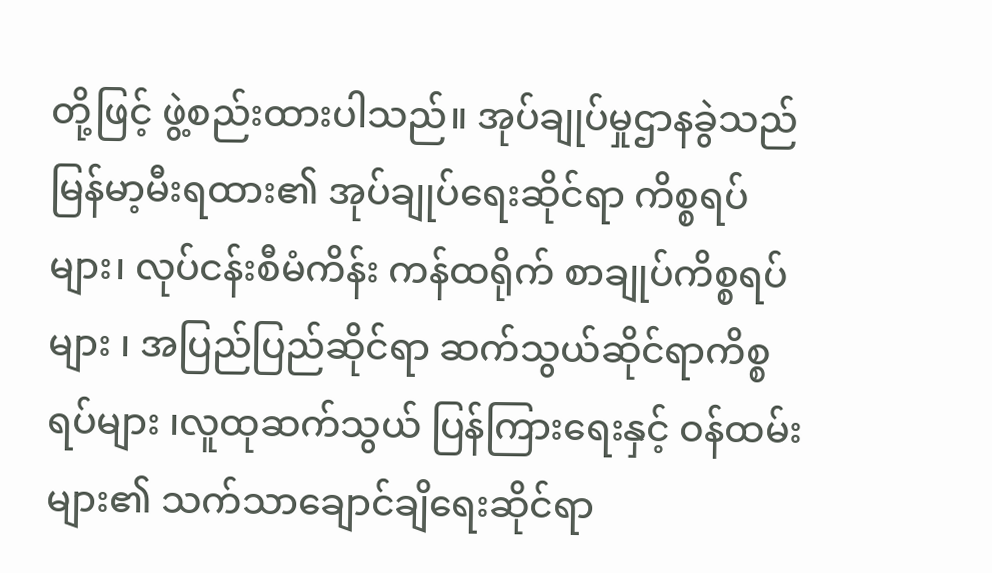တို့ဖြင့် ဖွဲ့စည်းထားပါသည်။ အုပ်ချုပ်မှုဌာနခွဲသည် မြန်မာ့မီးရထား၏ အုပ်ချုပ်ရေးဆိုင်ရာ ကိစ္စရပ်များ၊ လုပ်ငန်းစီမံကိန်း ကန်ထရိုက် စာချုပ်ကိစ္စရပ်များ ၊ အပြည်ပြည်ဆိုင်ရာ ဆက်သွယ်ဆိုင်ရာကိစ္စရပ်များ ၊လူထုဆက်သွယ် ပြန်ကြားရေးနှင့် ဝန်ထမ်းများ၏ သက်သာချောင်ချိရေးဆိုင်ရာ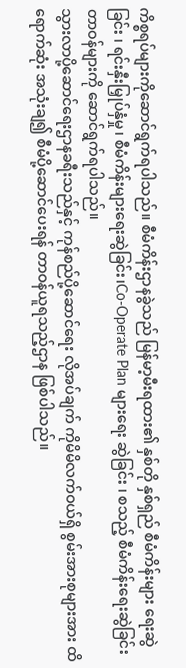ကိစ္စရပ်များကိုဆောင်ရွက်ရပါသည်။ စီမံကိန်းဌာနခွဲသည် မြန်မာ့မီးရထား၏ နှစ်တို နှစ်ရှည် စီမံကိန်းများ ရေးဆွဲခြင်း ၊ ရင်းနှီးမြှုပ်နှံမှု၊ စီမံကိန်းများရေးဆွဲခြင်း၊Co-Operate Plan များရေး ဆွဲခြင်း ၊ စသည့် စီမံကိန်းရေးဆွဲခြင်းတာဝန်များကို ဆောင်ရွက်ရပါသည်။
သွားလာပို့ဆောင်ရေးဌာနခရီးသည်နှင့် ကုန်စည်ပို့ဆောင်ရေး လိုအပ်ချက် ကိုမိမိလက်ဝယ်ရှိ စွမ်းအားစုများအား ထိရောက်ဆုံး အသုံးချ၍ စီမံပို့ဆောင်ပေးရန် တာဝန်ယူရသည့်ဌာန ဖြစ်ပါသည်။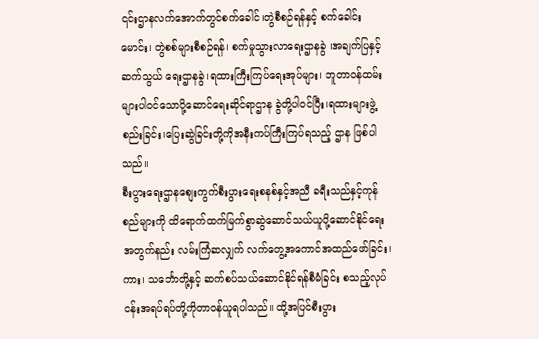၎င်းဌာနလက်အောက်တွင်စက်ခေါင်၊တွဲစီစဉ်ရန်နှင့် စက်ခေါင်းမောင်း၊ တွဲစစ်များစီစဉ်ရန်၊ စက်မှုသွားလာရေးဌာနခွဲ ၊အချက်ပြနှင့် ဆက်သွယ် ရေးဌာနခွဲ၊ရထားကြီးကြပ်ရေးအုပ်များ၊ ဘူတာဝန်ထမ်းများပါဝင်သောပို့ဆောင်ရေးဆိုင်ရာဌာန ခွဲတို့ပါဝင်ပြီး၊ရထားများဖွဲ့စည်းခြင်း၊ပြေးဆွဲခြင်းတို့ကိုအနီးကပ်ကြီးကြပ်ရသည့် ဌာန ဖြစ်ပါ သည်။
စီးပွားရေးဌာနစျေးကွက်စီးပွားရေးစနစ်နှင့်အညီ ခရီးသည်နှင့်ကုန်စည်များကို ထိရောက်ထက်မြက်စွာဆွဲဆောင်သယ်ယူပို့ဆောင်နိုင်ရေးအတွက်နည်း လမ်းကြံဆလျှက် လက်တွေ့အကောင်အထည်ဖော်ခြင်း၊ ကား၊ သင်္ဘောတို့နှင့် ဆက်စပ်သယ်ဆောင်နိုင်ရန်စီမံခြင်း စသည့်လုပ်ငန်းအရပ်ရပ်တို့ကိုတာဝန်ယူရပါသည်။ ထို့အပြင်စီးပွား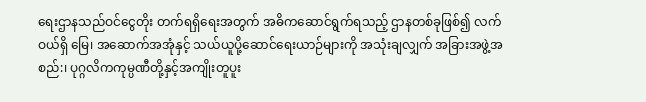ရေးဌာနသည်ဝင်ငွေတိုး တက်ရရှိရေးအတွက် အဓိကဆောင်ရွက်ရသည့် ဌာနတစ်ခုဖြစ်၍ လက်ဝယ်ရှိ မြေ၊ အဆောက်အအုံနှင့် သယ်ယူပို့ဆောင်ရေးယာဉ်များကို အသုံးချလျှက် အခြားအဖွဲ့အစည်:၊ ပုဂ္ဂလိကကုမ္ပဏီတို့နှင့်အကျိုးတူပူး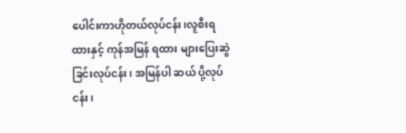ပေါင်းကာဟိုတယ်လုပ်ငန်း၊လူစီးရထားနှင့် ကုန်အမြန် ရထား များပြေးဆွဲခြင်းလုပ်ငန်း၊ အမြန်ပါ ဆယ် ပို့လုပ်ငန်း၊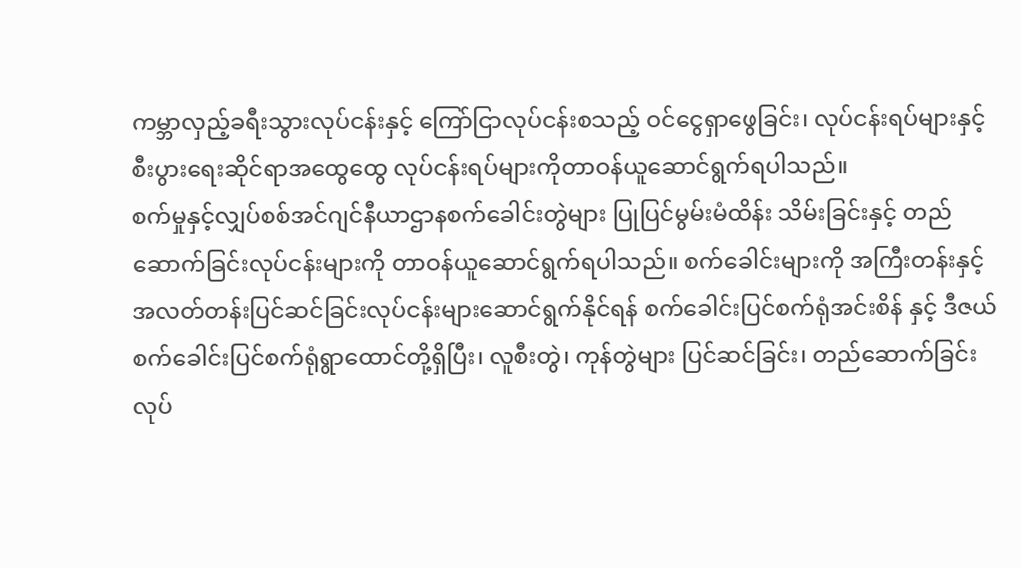ကမ္ဘာလှည့်ခရီးသွားလုပ်ငန်းနှင့် ကြော်ငြာလုပ်ငန်းစသည့် ဝင်ငွေရှာဖွေခြင်း၊ လုပ်ငန်းရပ်များနှင့် စီးပွားရေးဆိုင်ရာအထွေထွေ လုပ်ငန်းရပ်များကိုတာဝန်ယူဆောင်ရွက်ရပါသည်။
စက်မှုနှင့်လျှပ်စစ်အင်ဂျင်နီယာဌာနစက်ခေါင်းတွဲများ ပြုပြင်မွမ်းမံထိန်း သိမ်းခြင်းနှင့် တည်ဆောက်ခြင်းလုပ်ငန်းများကို တာဝန်ယူဆောင်ရွက်ရပါသည်။ စက်ခေါင်းများကို အကြီးတန်းနှင့်အလတ်တန်းပြင်ဆင်ခြင်းလုပ်ငန်းများဆောင်ရွက်နိုင်ရန် စက်ခေါင်းပြင်စက်ရုံအင်းစိန် နှင့် ဒီဇယ်စက်ခေါင်းပြင်စက်ရုံရွာထောင်တို့ရှိပြီး၊ လူစီးတွဲ၊ ကုန်တွဲများ ပြင်ဆင်ခြင်း၊ တည်ဆောက်ခြင်းလုပ်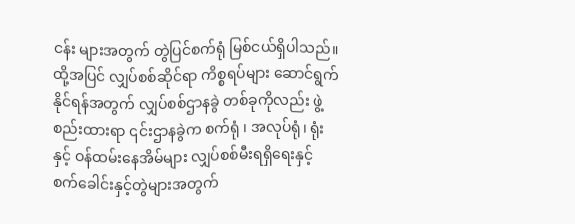ငန်း များအတွက် တွဲပြင်စက်ရုံ မြစ်ငယ်ရှိပါသည်။ ထို့အပြင် လျှပ်စစ်ဆိုင်ရာ ကိစ္စရပ်များ ဆောင်ရွက်နိုင်ရန်အတွက် လျှပ်စစ်ဌာနခွဲ တစ်ခုကိုလည်း ဖွဲ့စည်းထားရာ ၎င်းဌာနခွဲက စက်ရုံ ၊ အလုပ်ရုံ၊ ရုံးနှင့် ဝန်ထမ်းနေအိမ်များ လျှပ်စစ်မီးရရှိရေးနှင့် စက်ခေါင်းနှင့်တွဲများအတွက်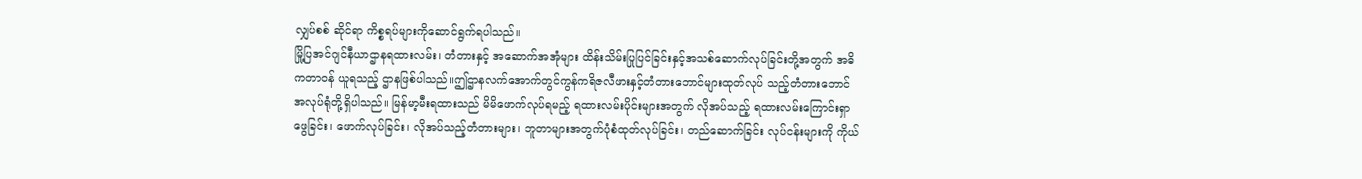လျှပ်စစ် ဆိုင်ရာ ကိစ္စရပ်များကိုဆောင်ရွက်ရပါသည်။
မြို့ပြအင်ဂျင်နီယာဌာနရထားလမ်း၊ တံတားနှင့် အဆောက်အအုံများ ထိန်းသိမ်းပြုပြင်ခြင်းနှင့်အသစ်ဆောက်လုပ်ခြင်းတို့အတွက် အဓိကတာဝန် ယူရသည့် ဌာနဖြစ်ပါသည်။ဤဌာနလက်အောက်တွင်ကွန်ကရိဇလီဖားနှင့်တံတားဘောင်များထုတ်လုပ် သည့်တံတားဘောင် အလုပ်ရုံတို့ရှိပါသည်။ မြန်မာ့မီးရထားသည် မိမိဖောက်လုပ်ရမည့် ရထားလမ်းပိုင်းများအတွက် လိုအပ်သည့် ရထားလမ်းကြောင်းရှာဖွေခြင်း၊ ဖောက်လုပ်ခြင်း၊ လိုအပ်သည့်တံတားများ၊ ဘူတာများအတွက်ပုံစံထုတ်လုပ်ခြင်း၊ တည်ဆောက်ခြင်း လုပ်ငန်းများကို ကိုယ်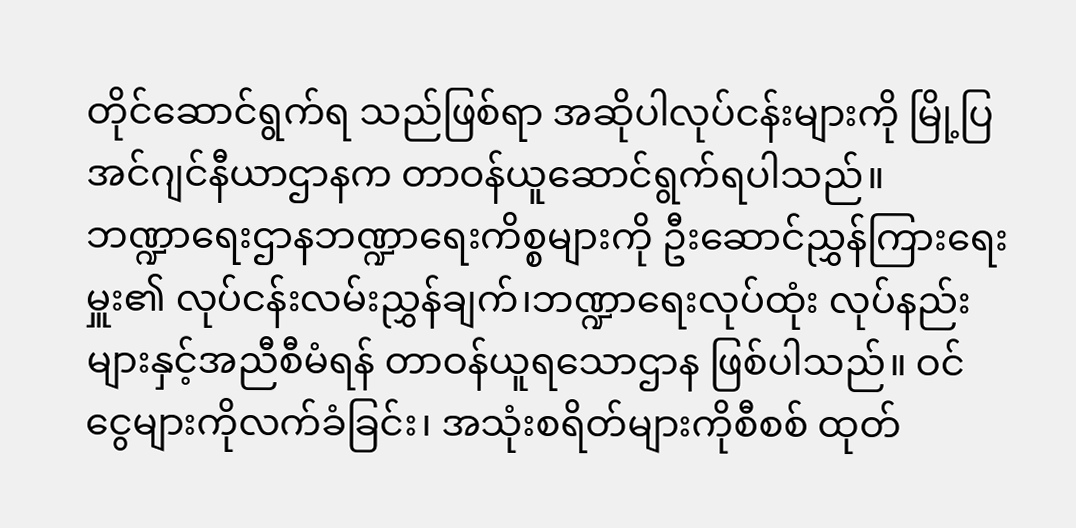တိုင်ဆောင်ရွက်ရ သည်ဖြစ်ရာ အဆိုပါလုပ်ငန်းများကို မြို့ပြ အင်ဂျင်နီယာဌာနက တာဝန်ယူဆောင်ရွက်ရပါသည်။
ဘဏ္ဍာရေးဌာနဘဏ္ဍာရေးကိစ္စများကို ဦးဆောင်ညွှန်ကြားရေးမှူး၏ လုပ်ငန်းလမ်းညွှန်ချက်၊ဘဏ္ဍာရေးလုပ်ထုံး လုပ်နည်းများနှင့်အညီစီမံရန် တာဝန်ယူရသောဌာန ဖြစ်ပါသည်။ ဝင်ငွေများကိုလက်ခံခြင်း၊ အသုံးစရိတ်များကိုစီစစ် ထုတ်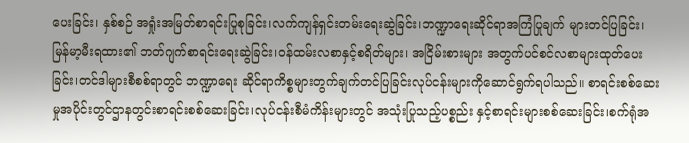ပေးခြင်း၊ နှစ်စဉ် အရှုံးအမြတ်စာရင်းပြုစုခြင်း၊လက်ကျန်ရှင်းတမ်းရေးဆွဲခြင်း၊ဘဏ္ဍာရေးဆိုင်ရာအကြံပြုချက် များတင်ပြခြင်း၊ မြန်မာ့မီးရထား၏ ဘတ်ဂျက်စာရင်းရေးဆွဲခြင်း၊ဝန်ထမ်းလစာနှင့်စရိတ်များ၊ အငြိမ်းစားများ အတွက်ပင်စင်လစာများထုတ်ပေးခြင်း၊တင်ဒါများစီစစ်ရာတွင် ဘဏ္ဍာရေး ဆိုင်ရာကိစ္စများတွက်ချက်တင်ပြခြင်းလုပ်ငန်းများကိုဆောင်ရွက်ရပါသည်။ စာရင်းစစ်ဆေး မှုအပိုင်းတွင်ဌာနတွင်းစာရင်းစစ်ဆေးခြင်း၊လုပ်ငန်းစီမံကိန်းများတွင် အသုံးပြုသည့်ပစ္စည်း နှင့်စာရင်းများစစ်ဆေးခြင်း၊စက်ရုံအ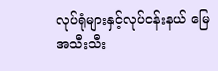လုပ်ရုံများနှင့်လုပ်ငန်းနယ် မြေအသီးသီး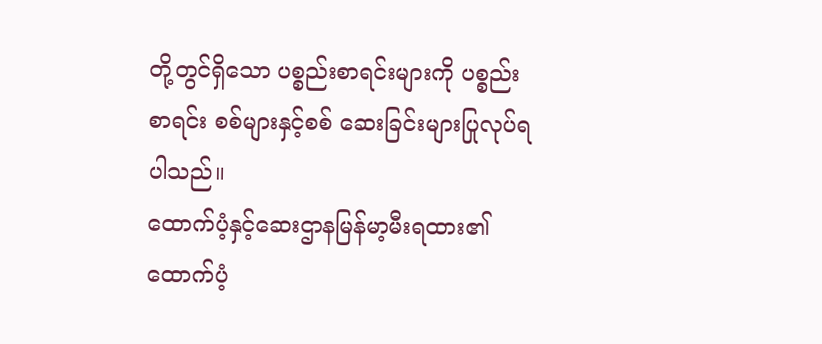တို့တွင်ရှိသော ပစ္စည်းစာရင်းများကို ပစ္စည်းစာရင်း စစ်များနှင့်စစ် ဆေးခြင်းများပြုလုပ်ရပါသည်။
ထောက်ပံ့နှင့်ဆေးဌာနမြန်မာ့မီးရထား၏ ထောက်ပံ့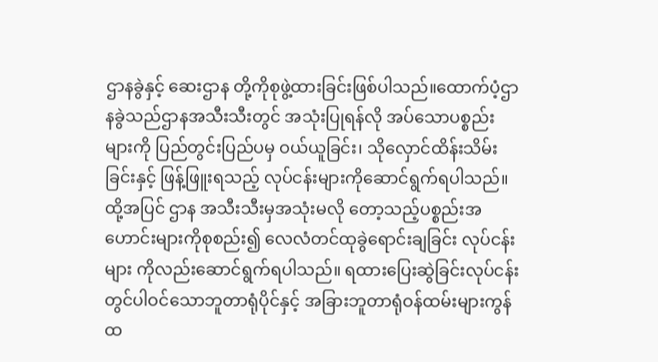ဌာနခွဲနှင့် ဆေးဌာန တို့ကိုစုဖွဲ့ထားခြင်းဖြစ်ပါသည်။ထောက်ပံ့ဌာနခွဲသည်ဌာနအသီးသီးတွင် အသုံးပြုရန်လို အပ်သောပစ္စည်း များကို ပြည်တွင်းပြည်ပမှ ဝယ်ယူခြင်း၊ သိုလှောင်ထိန်းသိမ်းခြင်းနှင့် ဖြန့်ဖြူးရသည့် လုပ်ငန်းများကိုဆောင်ရွက်ရပါသည်။ ထို့အပြင် ဌာန အသီးသီးမှအသုံးမလို တော့သည့်ပစ္စည်းအဟောင်းများကိုစုစည်း၍ လေလံတင်ထုခွဲရောင်းချခြင်း လုပ်ငန်းများ ကိုလည်းဆောင်ရွက်ရပါသည်။ ရထားပြေးဆွဲခြင်းလုပ်ငန်းတွင်ပါဝင်သောဘူတာရုံပိုင်နှင့် အခြားဘူတာရုံဝန်ထမ်းများကွန်ထ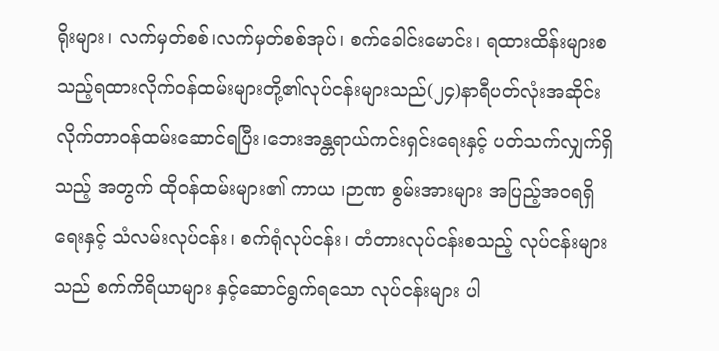ရိုးများ၊ လက်မှတ်စစ်၊လက်မှတ်စစ်အုပ်၊ စက်ခေါင်းမောင်း၊ ရထားထိန်းများစသည့်ရထားလိုက်ဝန်ထမ်းများတို့၏လုပ်ငန်းများသည်(၂၄)နာရီပတ်လုံးအဆိုင်းလိုက်တာဝန်ထမ်းဆောင်ရပြီး၊ဘေးအန္တရာယ်ကင်းရှင်းရေးနှင့် ပတ်သက်လျှက်ရှိသည့် အတွက် ထိုဝန်ထမ်းများ၏ ကာယ ၊ဉာဏ စွမ်းအားများ အပြည့်အဝရရှိရေးနှင့် သံလမ်းလုပ်ငန်း၊ စက်ရုံလုပ်ငန်း၊ တံတားလုပ်ငန်းစသည့် လုပ်ငန်းများသည် စက်ကိရိယာများ နှင့်ဆောင်ရွက်ရသော လုပ်ငန်းများ ပါ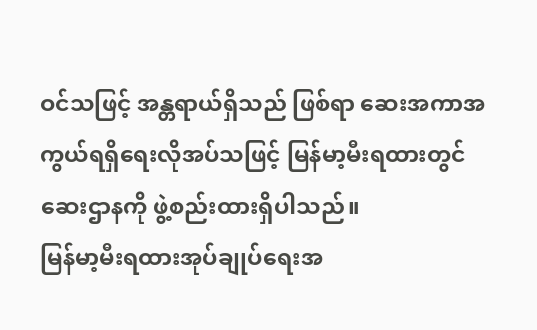ဝင်သဖြင့် အန္တရာယ်ရှိသည် ဖြစ်ရာ ဆေးအကာအကွယ်ရရှိရေးလိုအပ်သဖြင့် မြန်မာ့မီးရထားတွင် ဆေးဌာနကို ဖွဲ့စည်းထားရှိပါသည်။
မြန်မာ့မီးရထားအုပ်ချုပ်ရေးအ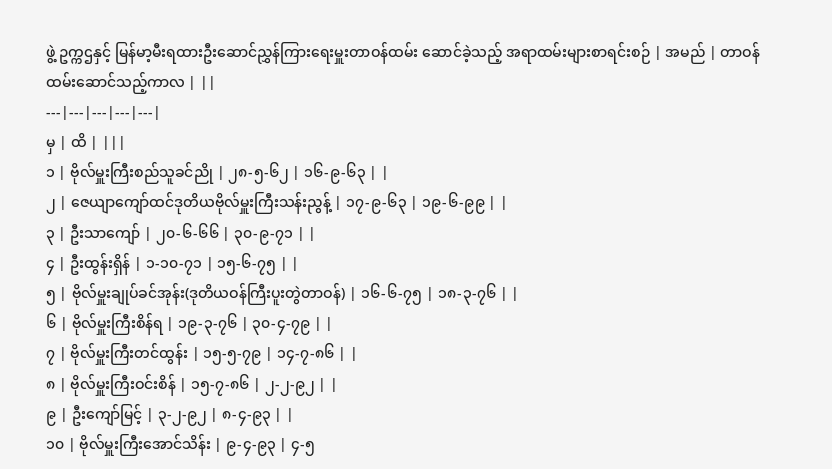ဖွဲ့ ဥက္ကဌနှင့် မြန်မာ့မီးရထားဦးဆောင်ညွှန်ကြားရေးမှူးတာဝန်ထမ်း ဆောင်ခဲ့သည့် အရာထမ်းများစာရင်းစဉ် | အမည် | တာဝန်ထမ်းဆောင်သည့်ကာလ | ||
---|---|---|---|---|
မှ | ထိ | |||
၁ | ဗိုလ်မှူးကြီးစည်သူခင်ညို | ၂၈-၅-၆၂ | ၁၆-၉-၆၃ | |
၂ | ဇေယျာကျော်ထင်ဒုတိယဗိုလ်မှူးကြီးသန်းညွန့် | ၁၇-၉-၆၃ | ၁၉-၆-၉၉ | |
၃ | ဦးသာကျော် | ၂၀-၆-၆၆ | ၃၀-၉-၇၁ | |
၄ | ဦးထွန်းရှိန် | ၁-၁၀-၇၁ | ၁၅-၆-၇၅ | |
၅ | ဗိုလ်မှူးချုပ်ခင်အုန်း(ဒုတိယဝန်ကြီးပူးတွဲတာဝန်) | ၁၆-၆-၇၅ | ၁၈-၃-၇၆ | |
၆ | ဗိုလ်မှူးကြီးစိန်ရ | ၁၉-၃-၇၆ | ၃၀-၄-၇၉ | |
၇ | ဗိုလ်မှူးကြီးတင်ထွန်း | ၁၅-၅-၇၉ | ၁၄-၇-၈၆ | |
၈ | ဗိုလ်မှူးကြီးဝင်းစိန် | ၁၅-၇-၈၆ | ၂-၂-၉၂ | |
၉ | ဦးကျော်မြင့် | ၃-၂-၉၂ | ၈-၄-၉၃ | |
၁၀ | ဗိုလ်မှူးကြီးအောင်သိန်း | ၉-၄-၉၃ | ၄-၅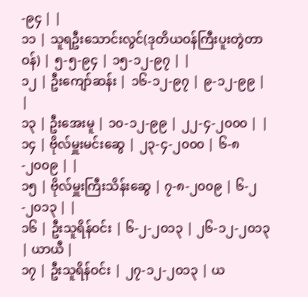-၉၄ | |
၁၁ | သူရဦးသောင်းလွင်(ဒုတိယဝန်ကြီးပူးတွဲတာဝန်) | ၅-၅-၉၄ | ၁၅-၁၂-၉၇ | |
၁၂ | ဦးကျော်ဆန်း | ၁၆-၁၂-၉၇ | ၉-၁၂-၉၉ | |
၁၃ | ဦးအေးမူ | ၁၀-၁၂-၉၉ | ၂၂-၄-၂၀၀၀ | |
၁၄ | ဗိုလ်မှူးမင်းဆွေ | ၂၃-၄-၂၀၀၀ | ၆-၈-၂၀၀၉ | |
၁၅ | ဗိုလ်မှူးကြီးသိန်းဆွေ | ၇-၈-၂၀၀၉ | ၆-၂-၂၀၁၃ | |
၁၆ | ဦးသူရိန်ဝင်း | ၆-၂-၂၀၁၃ | ၂၆-၁၂-၂၀၁၃ | ယာယီ |
၁၇ | ဦးသူရိန်ဝင်း | ၂၇-၁၂-၂၀၁၃ | ယ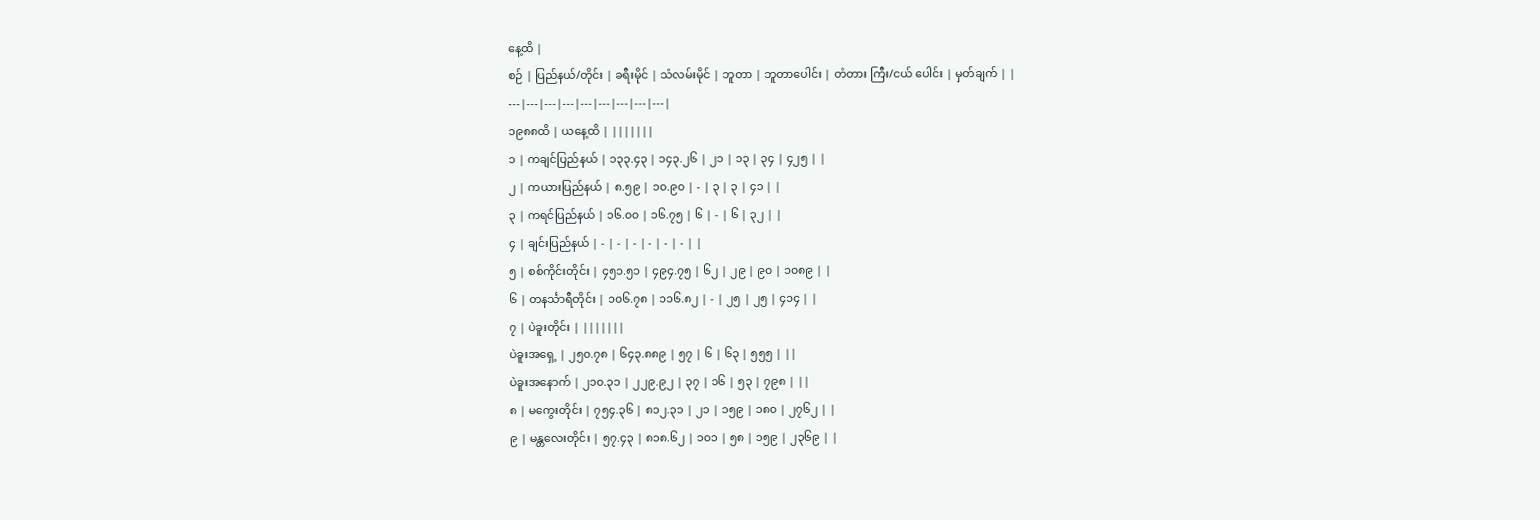နေ့ထိ |
စဉ် | ပြည်နယ်/တိုင်း | ခရီးမိုင် | သံလမ်းမိုင် | ဘူတာ | ဘူတာပေါင်း | တံတား ကြီး/ငယ် ပေါင်း | မှတ်ချက် | |
---|---|---|---|---|---|---|---|---|
၁၉၈၈ထိ | ယနေ့ထိ | |||||||
၁ | ကချင်ပြည်နယ် | ၁၃၃.၄၃ | ၁၄၃.၂၆ | ၂၁ | ၁၃ | ၃၄ | ၄၂၅ | |
၂ | ကယားပြည်နယ် | ၈.၅၉ | ၁၀.၉၀ | - | ၃ | ၃ | ၄၁ | |
၃ | ကရင်ပြည်နယ် | ၁၆.၀၀ | ၁၆.၇၅ | ၆ | - | ၆ | ၃၂ | |
၄ | ချင်းပြည်နယ် | - | - | - | - | - | - | |
၅ | စစ်ကိုင်းတိုင်း | ၄၅၁.၅၁ | ၄၉၄.၇၅ | ၆၂ | ၂၉ | ၉၀ | ၁၀၈၉ | |
၆ | တနင်္သာရီတိုင်း | ၁၀၆.၇၈ | ၁၁၆.၈၂ | - | ၂၅ | ၂၅ | ၄၁၄ | |
၇ | ပဲခူးတိုင်း | |||||||
ပဲခူးအရှေ့ | ၂၅၀.၇၈ | ၆၄၃.၈၈၉ | ၅၇ | ၆ | ၆၃ | ၅၅၅ | ||
ပဲခူးအနောက် | ၂၁၀.၃၁ | ၂၂၉.၉၂ | ၃၇ | ၁၆ | ၅၃ | ၇၉၈ | ||
၈ | မကွေးတိုင်း | ၇၅၄.၃၆ | ၈၁၂.၃၁ | ၂၁ | ၁၅၉ | ၁၈၀ | ၂၇၆၂ | |
၉ | မန္တလေးတိုင်း | ၅၇.၄၃ | ၈၁၈.၆၂ | ၁၀၁ | ၅၈ | ၁၅၉ | ၂၃၆၉ | |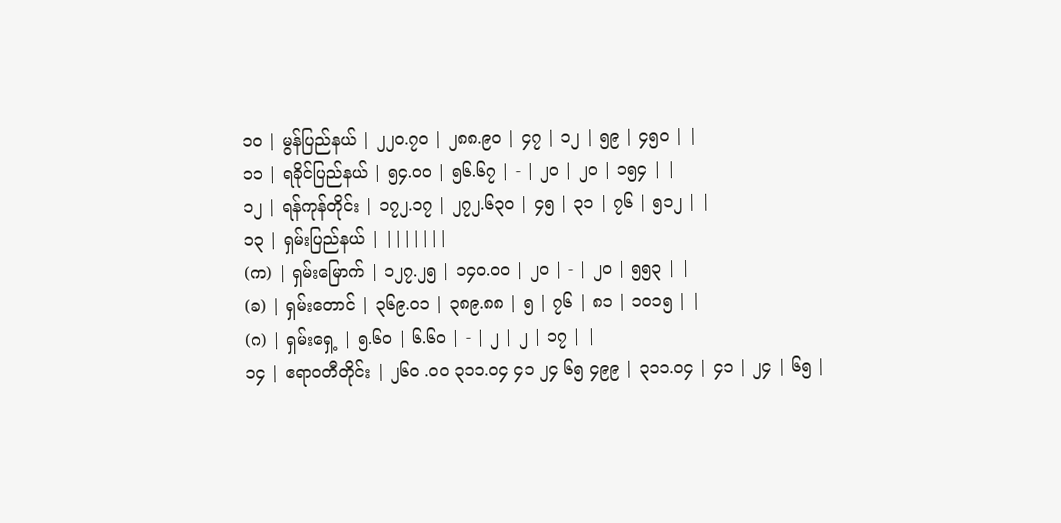၁၀ | မွန်ပြည်နယ် | ၂၂၀.၇၀ | ၂၈၈.၉၀ | ၄၇ | ၁၂ | ၅၉ | ၄၅၀ | |
၁၁ | ရခိုင်ပြည်နယ် | ၅၄.၀၀ | ၅၆.၆၇ | - | ၂၀ | ၂၀ | ၁၅၄ | |
၁၂ | ရန်ကုန်တိုင်း | ၁၇၂.၁၇ | ၂၇၂.၆၃၀ | ၄၅ | ၃၁ | ၇၆ | ၅၁၂ | |
၁၃ | ရှမ်းပြည်နယ် | |||||||
(က) | ရှမ်းမြောက် | ၁၂၇.၂၅ | ၁၄၀.၀၀ | ၂၀ | - | ၂၀ | ၅၅၃ | |
(ခ) | ရှမ်းတောင် | ၃၆၉.၀၁ | ၃၈၉.၈၈ | ၅ | ၇၆ | ၈၁ | ၁၀၁၅ | |
(ဂ) | ရှမ်းရှေ့ | ၅.၆၀ | ၆.၆၀ | - | ၂ | ၂ | ၁၇ | |
၁၄ | ဧရာဝတီတိုင်း | ၂၆၀ .၀၀ ၃၁၁.၀၄ ၄၁ ၂၄ ၆၅ ၄၉၉ | ၃၁၁.၀၄ | ၄၁ | ၂၄ | ၆၅ |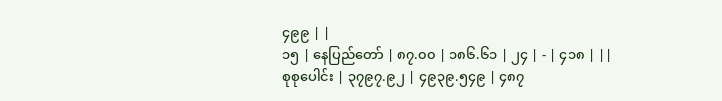၄၉၉ | |
၁၅ | နေပြည်တော် | ၈၇.၀၀ | ၁၈၆.၆၁ | ၂၄ | - | ၄၁၈ | ||
စုစုပေါင်း | ၃၇၉၇.၉၂ | ၄၉၃၉.၅၄၉ | ၄၈၇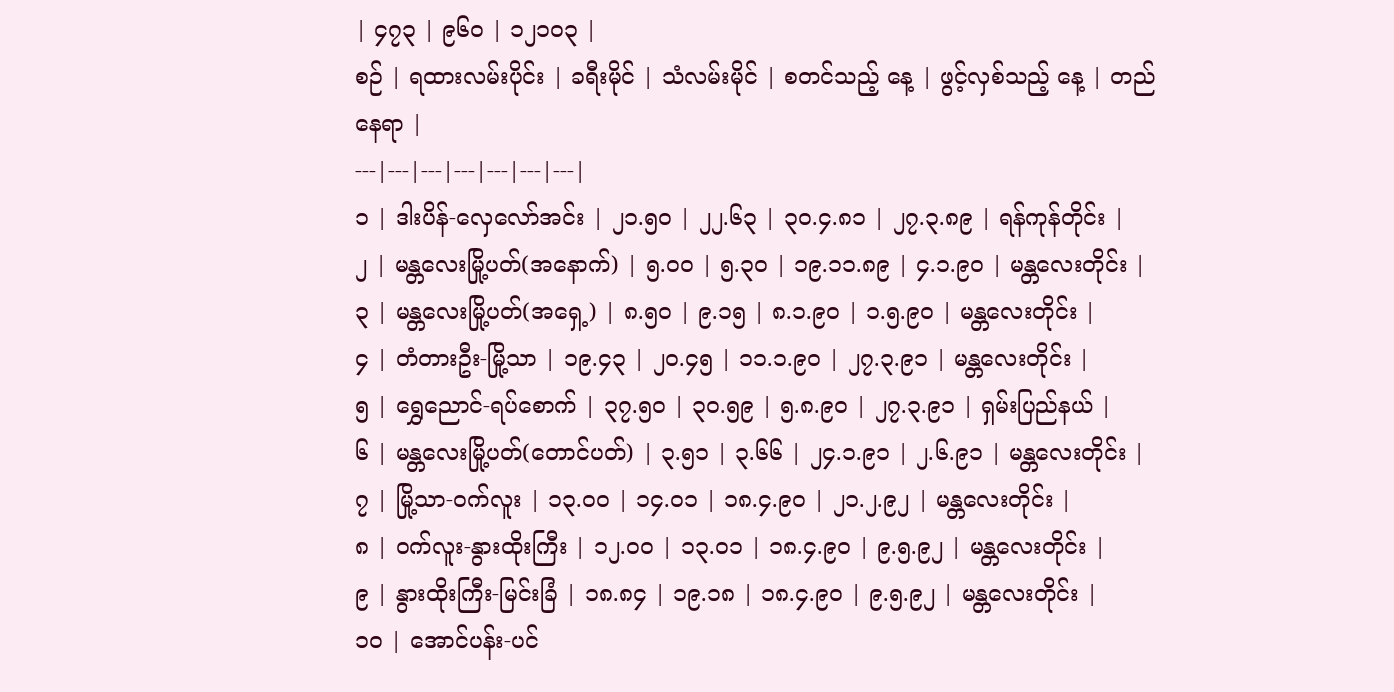| ၄၇၃ | ၉၆၀ | ၁၂၁၀၃ |
စဉ် | ရထားလမ်းပိုင်း | ခရီးမိုင် | သံလမ်းမိုင် | စတင်သည့် နေ့ | ဖွင့်လှစ်သည့် နေ့ | တည်နေရာ |
---|---|---|---|---|---|---|
၁ | ဒါးပိန်-လှေလော်အင်း | ၂၁.၅၀ | ၂၂.၆၃ | ၃၀.၄.၈၁ | ၂၇.၃.၈၉ | ရန်ကုန်တိုင်း |
၂ | မန္တလေးမြို့ပတ်(အနောက်) | ၅.၀၀ | ၅.၃၀ | ၁၉.၁၁.၈၉ | ၄.၁.၉၀ | မန္တလေးတိုင်း |
၃ | မန္တလေးမြို့ပတ်(အရှေ့) | ၈.၅၀ | ၉.၁၅ | ၈.၁.၉၀ | ၁.၅.၉၀ | မန္တလေးတိုင်း |
၄ | တံတားဦး-မြို့သာ | ၁၉.၄၃ | ၂၀.၄၅ | ၁၁.၁.၉၀ | ၂၇.၃.၉၁ | မန္တလေးတိုင်း |
၅ | ရွှေညောင်-ရပ်စောက် | ၃၇.၅၀ | ၃၀.၅၉ | ၅.၈.၉၀ | ၂၇.၃.၉၁ | ရှမ်းပြည်နယ် |
၆ | မန္တလေးမြို့ပတ်(တောင်ပတ်) | ၃.၅၁ | ၃.၆၆ | ၂၄.၁.၉၁ | ၂.၆.၉၁ | မန္တလေးတိုင်း |
၇ | မြို့သာ-ဝက်လူး | ၁၃.၀၀ | ၁၄.၀၁ | ၁၈.၄.၉၀ | ၂၁.၂.၉၂ | မန္တလေးတိုင်း |
၈ | ဝက်လူး-နွားထိုးကြီး | ၁၂.၀၀ | ၁၃.၀၁ | ၁၈.၄.၉၀ | ၉.၅.၉၂ | မန္တလေးတိုင်း |
၉ | နွားထိုးကြီး-မြင်းခြံ | ၁၈.၈၄ | ၁၉.၁၈ | ၁၈.၄.၉၀ | ၉.၅.၉၂ | မန္တလေးတိုင်း |
၁၀ | အောင်ပန်း-ပင်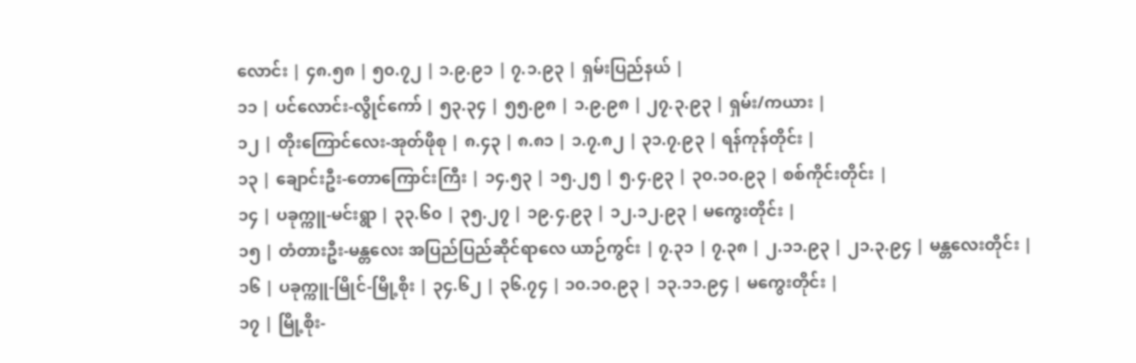လောင်း | ၄၈.၅၈ | ၅၀.၇၂ | ၁.၉.၉၁ | ၇.၁.၉၃ | ရှမ်းပြည်နယ် |
၁၁ | ပင်လောင်း-လွိုင်ကော် | ၅၃.၃၄ | ၅၅.၉၈ | ၁.၉.၉၈ | ၂၇.၃.၉၃ | ရှမ်း/ကယား |
၁၂ | တိုးကြောင်လေး-အုတ်ဖိုစု | ၈.၄၃ | ၈.၈၁ | ၁.၇.၈၂ | ၃၁.၇.၉၃ | ရန်ကုန်တိုင်း |
၁၃ | ချောင်းဦး-တောကြောင်းကြီး | ၁၄.၅၃ | ၁၅.၂၅ | ၅.၄.၉၃ | ၃၀.၁၀.၉၃ | စစ်ကိုင်းတိုင်း |
၁၄ | ပခုက္ကူ-မင်းရွာ | ၃၃.၆၀ | ၃၅.၂၇ | ၁၉.၄.၉၃ | ၁၂.၁၂.၉၃ | မကွေးတိုင်း |
၁၅ | တံတားဦး-မန္တလေး အပြည်ပြည်ဆိုင်ရာလေ ယာဉ်ကွင်း | ၇.၃၁ | ၇.၃၈ | ၂.၁၁.၉၃ | ၂၁.၃.၉၄ | မန္တလေးတိုင်း |
၁၆ | ပခုက္ကူ-မြိုင်-မြို့စိုး | ၃၄.၆၂ | ၃၆.၇၄ | ၁၀.၁၀.၉၃ | ၁၃.၁၁.၉၄ | မကွေးတိုင်း |
၁၇ | မြို့စိုး-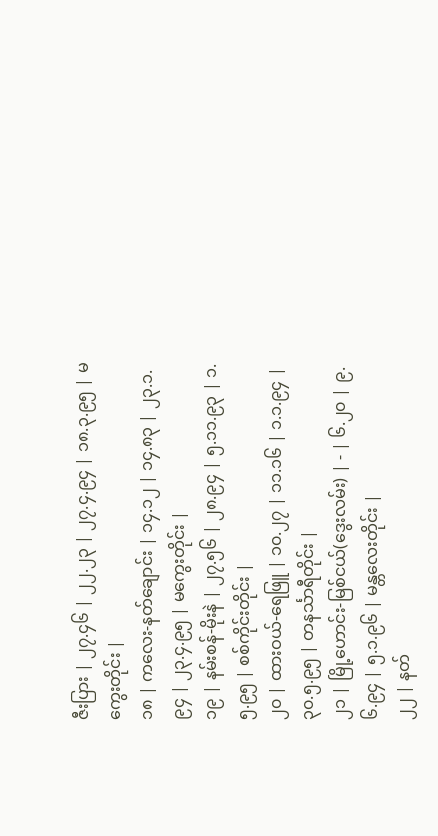ဇီးပြား | ၂၇.၄၆ | ၂၂.၂၃ | ၂၇.၄.၉၄ | ၁၈.၃.၉၅ | မကွေးတိုင်း |
၁၈ | ကလေး-နတ်ချောင်း | ၁၄.၁၂ | ၁၄.၈၃ | ၂၃.၁.၉၄ | ၂၃.၄.၉၅ | မကွေးတိုင်း |
၁၉ | နမ်းစန်-မိုးနဲ | ၂၇.၅၆ | ၂၈.၉၄ | ၅.၁၁.၉၃ | ၁.၅.၉၅ | စစ်ကိုင်းတိုင်း |
၂၀ | ထားဝယ်-ရေဖြူ | ၁၀.၂၇ | ၁၁.၁၆ | ၁.၁.၉၄ | ၃၀.၅.၉၅ | တနင်္သာရီတိုင်း |
၂၁ | မြို့ဟောင်း-မြစ်ငယ်(ဒွေးလမ်း) | - | ၆.၂၀ | ၉.၆.၉၄ | ၅.၁.၉၆ | မန္တလေးတိုင်း |
၂၂ | နတ်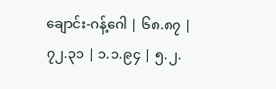ချောင်း-ဂန့်ဂေါ | ၆၈.၈၇ | ၇၂.၃၁ | ၁.၁.၉၄ | ၅.၂.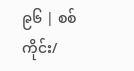၉၆ | စစ်ကိုင်း/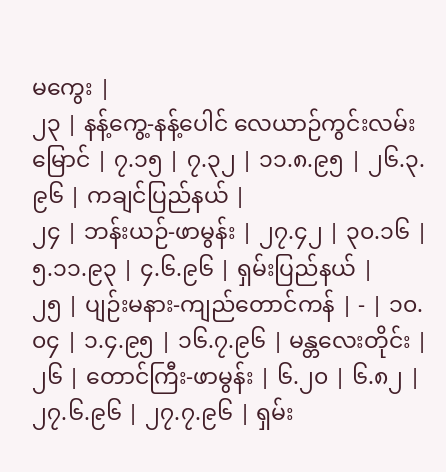မကွေး |
၂၃ | နန့်ကွေ့-နန့်ပေါင် လေယာဉ်ကွင်းလမ်းမြောင် | ၇.၁၅ | ၇.၃၂ | ၁၁.၈.၉၅ | ၂၆.၃.၉၆ | ကချင်ပြည်နယ် |
၂၄ | ဘန်းယဉ်-ဖာမွန်း | ၂၇.၄၂ | ၃၀.၁၆ | ၅.၁၁.၉၃ | ၄.၆.၉၆ | ရှမ်းပြည်နယ် |
၂၅ | ပျဉ်းမနား-ကျည်တောင်ကန် | - | ၁၀.၀၄ | ၁.၄.၉၅ | ၁၆.၇.၉၆ | မန္တလေးတိုင်း |
၂၆ | တောင်ကြီး-ဖာမွန်း | ၆.၂၀ | ၆.၈၂ | ၂၇.၆.၉၆ | ၂၇.၇.၉၆ | ရှမ်း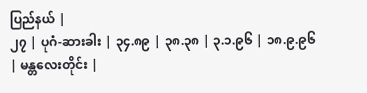ပြည်နယ် |
၂၇ | ပုဂံ-ဆားခါး | ၃၄.၈၉ | ၃၈.၃၈ | ၃.၁.၉၆ | ၁၈.၉.၉၆ | မန္တလေးတိုင်း |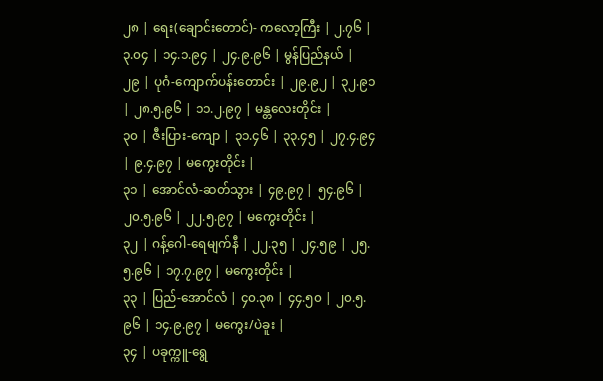၂၈ | ရေး(ချောင်းတောင်)- ကလော့ကြီး | ၂.၇၆ | ၃.၀၄ | ၁၄.၁.၉၄ | ၂၄.၉.၉၆ | မွန်ပြည်နယ် |
၂၉ | ပုဂံ-ကျောက်ပန်းတောင်း | ၂၉.၉၂ | ၃၂.၉၁ | ၂၈.၅.၉၆ | ၁၁.၂.၉၇ | မန္တလေးတိုင်း |
၃၀ | ဇီးပြား-ကျော | ၃၁.၄၆ | ၃၃.၄၅ | ၂၇.၄.၉၄ | ၉.၄.၉၇ | မကွေးတိုင်း |
၃၁ | အောင်လံ-ဆတ်သွား | ၄၉.၉၇ | ၅၄.၉၆ | ၂၀.၅.၉၆ | ၂၂.၅.၉၇ | မကွေးတိုင်း |
၃၂ | ဂန့်ဂေါ-ရေမျက်နီ | ၂၂.၃၅ | ၂၄.၅၉ | ၂၅.၅.၉၆ | ၁၇.၇.၉၇ | မကွေးတိုင်း |
၃၃ | ပြည်-အောင်လံ | ၄၀.၃၈ | ၄၄.၅၀ | ၂၀.၅.၉၆ | ၁၄.၉.၉၇ | မကွေး/ပဲခူး |
၃၄ | ပခုက္ကူ-ရွေ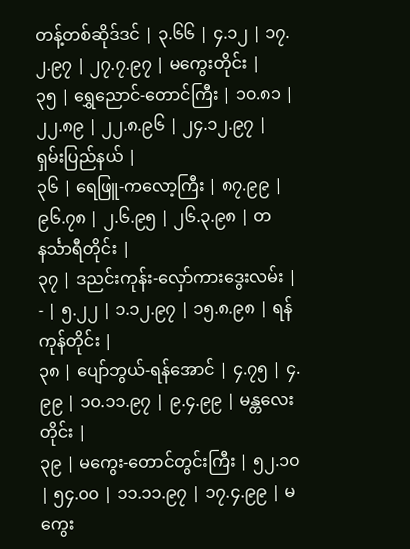တန့်တစ်ဆိုဒ်ဒင် | ၃.၆၆ | ၄.၁၂ | ၁၇.၂.၉၇ | ၂၇.၇.၉၇ | မကွေးတိုင်း |
၃၅ | ရွှေညောင်-တောင်ကြီး | ၁၀.၈၁ | ၂၂.၈၉ | ၂၂.၈.၉၆ | ၂၄.၁၂.၉၇ | ရှမ်းပြည်နယ် |
၃၆ | ရေဖြူ-ကလော့ကြီး | ၈၇.၉၉ | ၉၆.၇၈ | ၂.၆.၉၅ | ၂၆.၃.၉၈ | တနင်္သာရီတိုင်း |
၃၇ | ဒညင်းကုန်း-လှော်ကားဒွေးလမ်း | - | ၅.၂၂ | ၁.၁၂.၉၇ | ၁၅.၈.၉၈ | ရန်ကုန်တိုင်း |
၃၈ | ပျော်ဘွယ်-ရန်အောင် | ၄.၇၅ | ၄.၉၉ | ၁၀.၁၁.၉၇ | ၉.၄.၉၉ | မန္တလေးတိုင်း |
၃၉ | မကွေး-တောင်တွင်းကြီး | ၅၂.၁၀ | ၅၄.၀၀ | ၁၁.၁၁.၉၇ | ၁၇.၄.၉၉ | မကွေး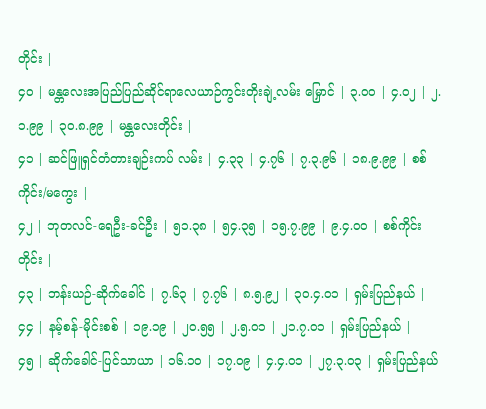တိုင်း |
၄၀ | မန္တလေးအပြည်ပြည်ဆိုင်ရာလေယာဉ်ကွင်းတိုးချဲ့လမ်း မြှောင် | ၃.၀၀ | ၄.၀၂ | ၂.၁.၉၉ | ၃၀.၈.၉၉ | မန္တလေးတိုင်း |
၄၁ | ဆင်ဖြူရှင်တံတားချဉ်းကပ် လမ်း | ၄.၃၃ | ၄.၇၆ | ၇.၃.၉၆ | ၁၈.၉.၉၉ | စစ်ကိုင်း/မကွေး |
၄၂ | ဘုတလင်-ရေဦး-ခင်ဦး | ၅၁.၃၈ | ၅၄.၃၅ | ၁၅.၇.၉၉ | ၉.၄.၀၀ | စစ်ကိုင်းတိုင်း |
၄၃ | ဘန်းယဉ်-ဆိုက်ခေါင် | ၇.၆၃ | ၇.၇၆ | ၈.၅.၉၂ | ၃၀.၄.၀၁ | ရှမ်းပြည်နယ် |
၄၄ | နမ့်စန်-မိုင်းစစ် | ၁၉.၁၉ | ၂၀.၅၅ | ၂.၅.၀၁ | ၂၁.၇.၀၁ | ရှမ်းပြည်နယ် |
၄၅ | ဆိုက်ခေါင်-ပြင်သာယာ | ၁၆.၁၀ | ၁၇.၀၉ | ၄.၄.၀၁ | ၂၇.၃.၀၃ | ရှမ်းပြည်နယ်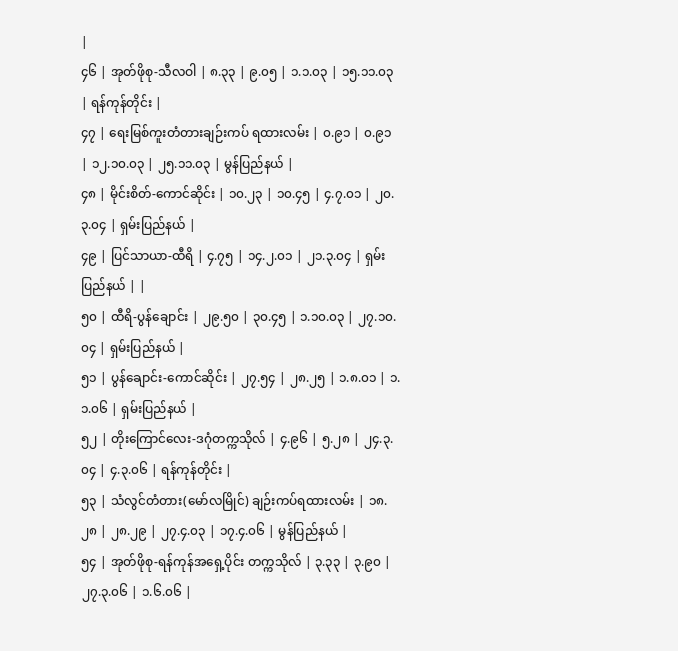|
၄၆ | အုတ်ဖိုစု-သီလဝါ | ၈.၃၃ | ၉.၀၅ | ၁.၁.၀၃ | ၁၅.၁၁.၀၃ | ရန်ကုန်တိုင်း |
၄၇ | ရေးမြစ်ကူးတံတားချဉ်းကပ် ရထားလမ်း | ၀.၉၁ | ၀.၉၁ | ၁၂.၁၀.၀၃ | ၂၅.၁၁.၀၃ | မွန်ပြည်နယ် |
၄၈ | မိုင်းစိတ်-ကောင်ဆိုင်း | ၁၀.၂၃ | ၁၀.၄၅ | ၄.၇.၀၁ | ၂၀.၃.၀၄ | ရှမ်းပြည်နယ် |
၄၉ | ပြင်သာယာ-ထီရိ | ၄.၇၅ | ၁၄.၂.၀၁ | ၂၁.၃.၀၄ | ရှမ်းပြည်နယ် | |
၅၀ | ထီရိ-ပွန်ချောင်း | ၂၉.၅၀ | ၃၀.၄၅ | ၁.၁၀.၀၃ | ၂၇.၁၀.၀၄ | ရှမ်းပြည်နယ် |
၅၁ | ပွန်ချောင်း-ကောင်ဆိုင်း | ၂၇.၅၄ | ၂၈.၂၅ | ၁.၈.၀၁ | ၁.၁.၀၆ | ရှမ်းပြည်နယ် |
၅၂ | တိုးကြောင်လေး-ဒဂုံတက္ကသိုလ် | ၄.၉၆ | ၅.၂၈ | ၂၄.၃.၀၄ | ၄.၃.၀၆ | ရန်ကုန်တိုင်း |
၅၃ | သံလွင်တံတား(မော်လမြိုင်) ချဉ်းကပ်ရထားလမ်း | ၁၈.၂၈ | ၂၈.၂၉ | ၂၇.၄.၀၃ | ၁၇.၄.၀၆ | မွန်ပြည်နယ် |
၅၄ | အုတ်ဖိုစု-ရန်ကုန်အရှေ့ပိုင်း တက္ကသိုလ် | ၃.၃၃ | ၃.၉၀ | ၂၇.၃.၀၆ | ၁.၆.၀၆ |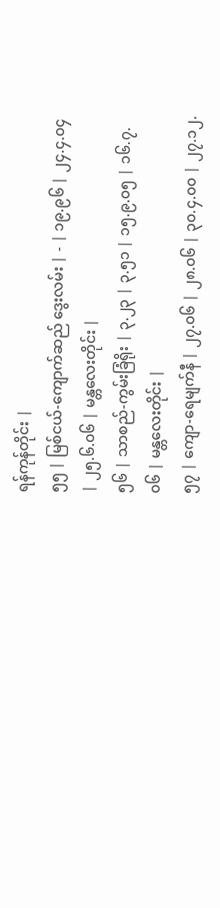ရန်ကုန်တိုင်း |
၅၅ | မြစ်ငယ်-ကျောက်ဆည် ဒွေးလမ်း | - | ၁၉.၉၆ | ၂၄.၄.၀၄ | ၂၅.၆.၀၆ | မန္တလေးတိုင်း |
၅၆ | သာစည်-ကွမ်းခြံရိုး | ၃.၂၃ | ၃.၅၁ | ၁၅.၉.၀၅ | ၁၆.၇.၀၆ | မန္တလေးတိုင်း |
၅၇ | ကျော-ရေမျက်နီ | ၂၇.၀၆ | ၂၈.၀၆ | ၃၀.၄.၀၀ | ၂၇.၁၂.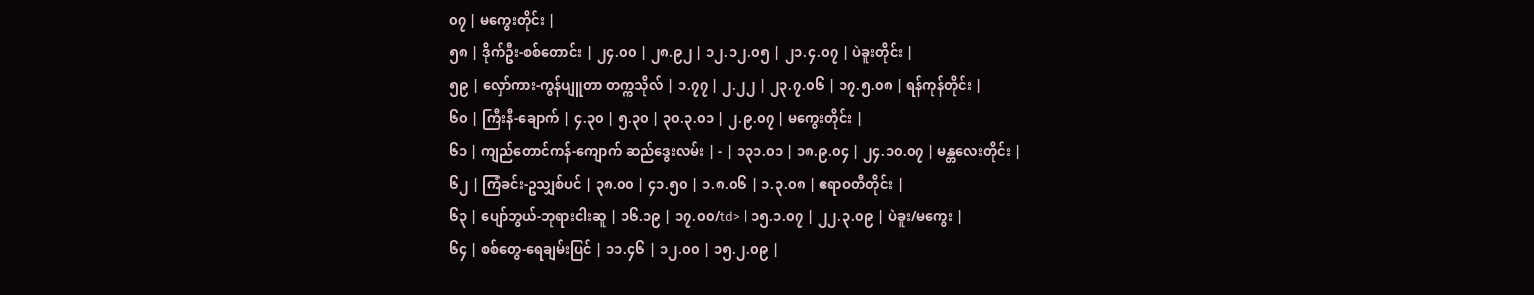၀၇ | မကွေးတိုင်း |
၅၈ | ဒိုက်ဦး-စစ်တောင်း | ၂၄.၀၀ | ၂၈.၉၂ | ၁၂.၁၂.၀၅ | ၂၁.၄.၀၇ | ပဲခူးတိုင်း |
၅၉ | လှော်ကား-ကွန်ပျူတာ တက္ကသိုလ် | ၁.၇၇ | ၂.၂၂ | ၂၃.၇.၀၆ | ၁၇.၅.၀၈ | ရန်ကုန်တိုင်း |
၆၀ | ကြီးနီ-ချောက် | ၄.၃၀ | ၅.၃၀ | ၃၀.၃.၀၁ | ၂.၉.၀၇ | မကွေးတိုင်း |
၆၁ | ကျည်တောင်ကန်-ကျောက် ဆည်ဒွေးလမ်း | - | ၁၃၁.၀၁ | ၁၈.၉.၀၄ | ၂၄.၁၀.၀၇ | မန္တလေးတိုင်း |
၆၂ | ကြံခင်း-ဥသျှစ်ပင် | ၃၈.၀၀ | ၄၁.၅၀ | ၁.၈.၀၆ | ၁.၃.၀၈ | ဧရာဝတီတိုင်း |
၆၃ | ပျော်ဘွယ်-ဘုရားငါးဆူ | ၁၆.၁၉ | ၁၇.၀၀/td> | ၁၅.၁.၀၇ | ၂၂.၃.၀၉ | ပဲခူး/မကွေး |
၆၄ | စစ်တွေ-ရေချမ်းပြင် | ၁၁.၄၆ | ၁၂.၀၀ | ၁၅.၂.၀၉ |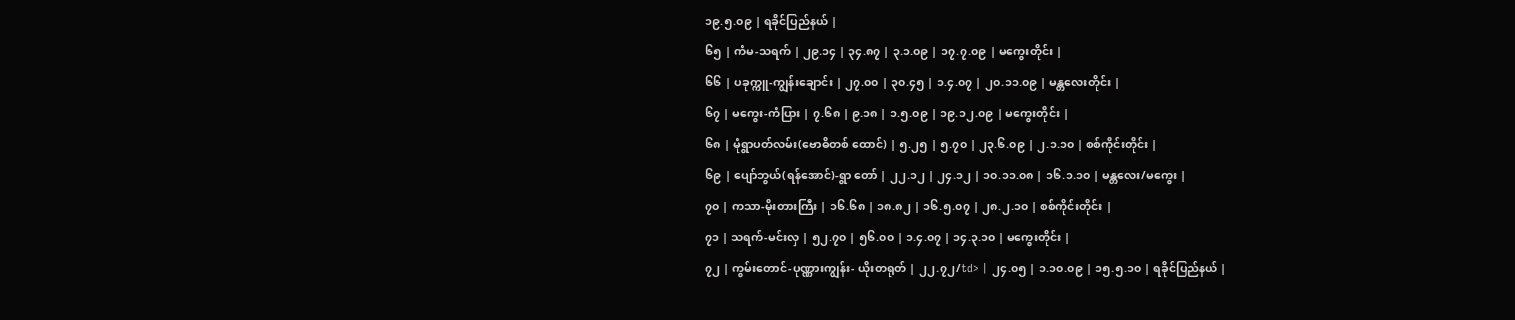၁၉.၅.၀၉ | ရခိုင်ပြည်နယ် |
၆၅ | ကံမ-သရက် | ၂၉.၁၄ | ၃၄.၈၇ | ၃.၁.၀၉ | ၁၇.၇.၀၉ | မကွေးတိုင်း |
၆၆ | ပခုက္ကူ-ကျွန်းချောင်း | ၂၇.၀၀ | ၃၀.၄၅ | ၁.၄.၀၇ | ၂၀.၁၁.၀၉ | မန္တလေးတိုင်း |
၆၇ | မကွေး-ကံပြား | ၇.၆၈ | ၉.၁၈ | ၁.၅.၀၉ | ၁၉.၁၂.၀၉ | မကွေးတိုင်း |
၆၈ | မုံရွာပတ်လမ်း(ဗောဓိတစ် ထောင်) | ၅.၂၅ | ၅.၇၀ | ၂၃.၆.၀၉ | ၂.၁.၁၀ | စစ်ကိုင်းတိုင်း |
၆၉ | ပျော်ဘွယ်(ရန်အောင်)-ရွာ တော် | ၂၂.၁၂ | ၂၄.၁၂ | ၁၀.၁၁.၀၈ | ၁၆.၁.၁၀ | မန္တလေး/မကွေး |
၇၀ | ကသာ-မိုးတားကြီး | ၁၆.၆၈ | ၁၈.၈၂ | ၁၆.၅.၀၇ | ၂၈.၂.၁၀ | စစ်ကိုင်းတိုင်း |
၇၁ | သရက်-မင်းလှ | ၅၂.၇၀ | ၅၆.၀၀ | ၁.၄.၀၇ | ၁၄.၃.၁၀ | မကွေးတိုင်း |
၇၂ | ကွမ်းတောင်-ပုဏ္ဏားကျွန်း- ယိုးတရုတ် | ၂၂.၇၂/td> | ၂၄.၀၅ | ၁.၁၀.၀၉ | ၁၅.၅.၁၀ | ရခိုင်ပြည်နယ် |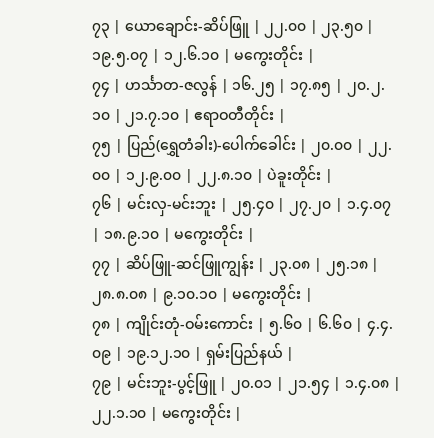၇၃ | ယောချောင်း-ဆိပ်ဖြူ | ၂၂.၀၀ | ၂၃.၅၀ | ၁၉.၅.၀၇ | ၁၂.၆.၁၀ | မကွေးတိုင်း |
၇၄ | ဟင်္သာတ-ဇလွန် | ၁၆.၂၅ | ၁၇.၈၅ | ၂၀.၂.၁၀ | ၂၁.၇.၁၀ | ဧရာဝတီတိုင်း |
၇၅ | ပြည်(ရွှေတံခါး)-ပေါက်ခေါင်း | ၂၀.၀၀ | ၂၂.၀၀ | ၁၂.၉.၀၀ | ၂၂.၈.၁၀ | ပဲခူးတိုင်း |
၇၆ | မင်းလှ-မင်းဘူး | ၂၅.၄၀ | ၂၇.၂၀ | ၁.၄.၀၇ | ၁၈.၉.၁၀ | မကွေးတိုင်း |
၇၇ | ဆိပ်ဖြူ-ဆင်ဖြူကျွန်း | ၂၃.၀၈ | ၂၅.၁၈ | ၂၈.၈.၀၈ | ၉.၁၀.၁၀ | မကွေးတိုင်း |
၇၈ | ကျိုင်းတုံ-ဝမ်းကောင်း | ၅.၆၀ | ၆.၆၀ | ၄.၄.၀၉ | ၁၉.၁၂.၁၀ | ရှမ်းပြည်နယ် |
၇၉ | မင်းဘူး-ပွင့်ဖြူ | ၂၀.၀၁ | ၂၁.၅၄ | ၁.၄.၀၈ | ၂၂.၁.၁၀ | မကွေးတိုင်း |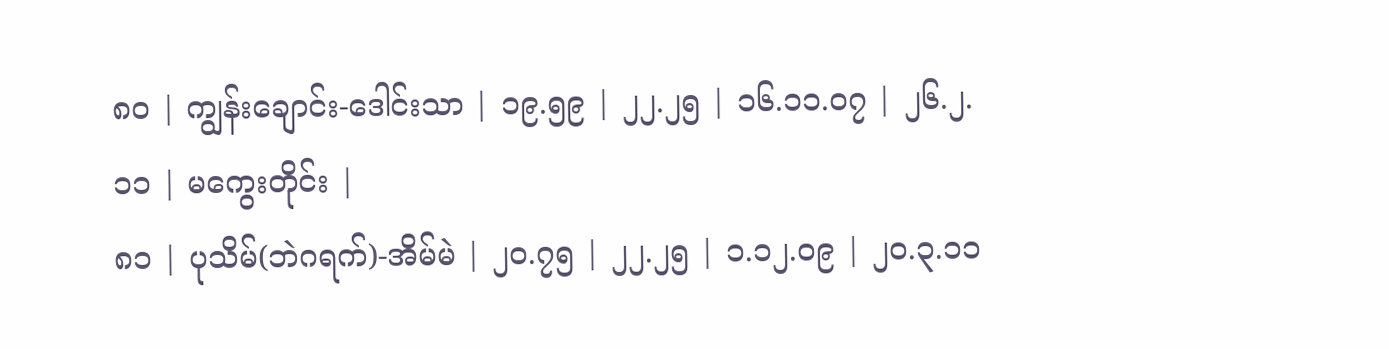၈၀ | ကျွန်းချောင်း-ဒေါင်းသာ | ၁၉.၅၉ | ၂၂.၂၅ | ၁၆.၁၁.၀၇ | ၂၆.၂.၁၁ | မကွေးတိုင်း |
၈၁ | ပုသိမ်(ဘဲဂရက်)-အိမ်မဲ | ၂၀.၇၅ | ၂၂.၂၅ | ၁.၁၂.၀၉ | ၂၀.၃.၁၁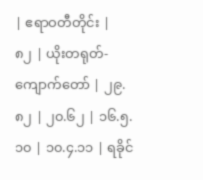| ဧရာဝတီတိုင်း |
၈၂ | ယိုးတရုတ်-ကျောက်တော် | ၂၉.၈၂ | ၂၀.၆၂ | ၁၆.၅.၁၀ | ၁၀.၄.၁၁ | ရခိုင်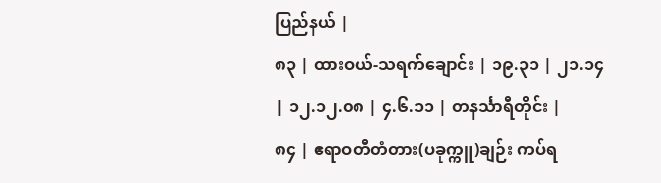ပြည်နယ် |
၈၃ | ထားဝယ်-သရက်ချောင်း | ၁၉.၃၁ | ၂၁.၁၄ | ၁၂.၁၂.၀၈ | ၄.၆.၁၁ | တနင်္သာရီတိုင်း |
၈၄ | ဧရာဝတီတံတား(ပခုက္ကူ)ချဉ်း ကပ်ရ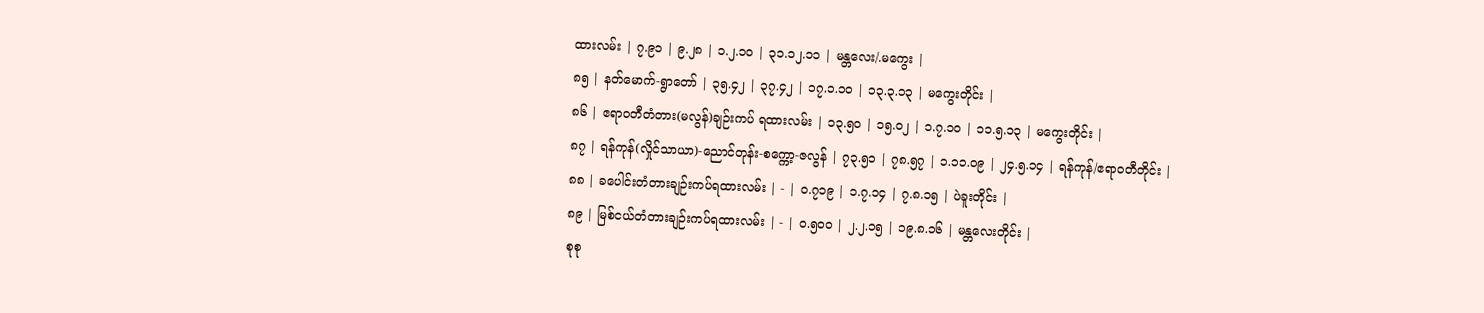ထားလမ်း | ၇.၉၁ | ၉.၂၈ | ၁.၂.၁၀ | ၃၁.၁၂.၁၁ | မန္တလေး/.မကွေး |
၈၅ | နတ်မောက်-ရွာတော် | ၃၅.၄၂ | ၃၇.၄၂ | ၁၇.၁.၁၀ | ၁၃.၃.၁၃ | မကွေးတိုင်း |
၈၆ | ဧရာဝတီတံတား(မလွန်)ချဉ်းကပ် ရထားလမ်း | ၁၃.၅၀ | ၁၅.၀၂ | ၁.၇.၁၀ | ၁၁.၅.၁၃ | မကွေးတိုင်း |
၈၇ | ရန်ကုန်(လှိုင်သာယာ)-ညောင်တုန်း-စက္ကော့-ဇလွန် | ၇၃.၅၁ | ၇၈.၅၇ | ၁.၁၁.၀၉ | ၂၄.၅.၁၄ | ရန်ကုန်/ဧရာဝတီတိုင်း |
၈၈ | ခပေါင်းတံတားချဉ်းကပ်ရထားလမ်း | - | ၀.၇၁၉ | ၁.၇.၁၄ | ၇.၈.၁၅ | ပဲခူးတိုင်း |
၈၉ | မြစ်ငယ်တံတားချဉ်းကပ်ရထားလမ်း | - | ၀.၅၀၀ | ၂.၂.၁၅ | ၁၉.၈.၁၆ | မန္တလေးတိုင်း |
စုစု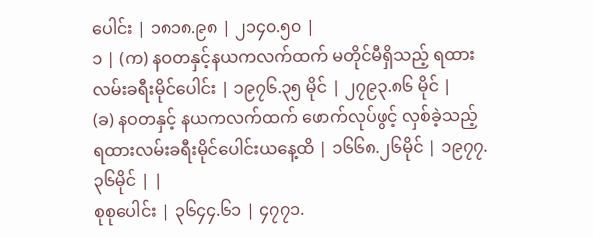ပေါင်း | ၁၈၁၈.၉၈ | ၂၁၄၀.၅၀ |
၁ | (က) နဝတနှင့်နယကလက်ထက် မတိုင်မီရှိသည့် ရထားလမ်းခရီးမိုင်ပေါင်း | ၁၉၇၆.၃၅ မိုင် | ၂၇၉၃.၈၆ မိုင် |
(ခ) နဝတနှင့် နယကလက်ထက် ဖောက်လုပ်ဖွင့် လှစ်ခဲ့သည့် ရထားလမ်းခရီးမိုင်ပေါင်းယနေ့ထိ | ၁၆၆၈.၂၆မိုင် | ၁၉၇၇.၃၆မိုင် | |
စုစုပေါင်း | ၃၆၄၄.၆၁ | ၄၇၇၁.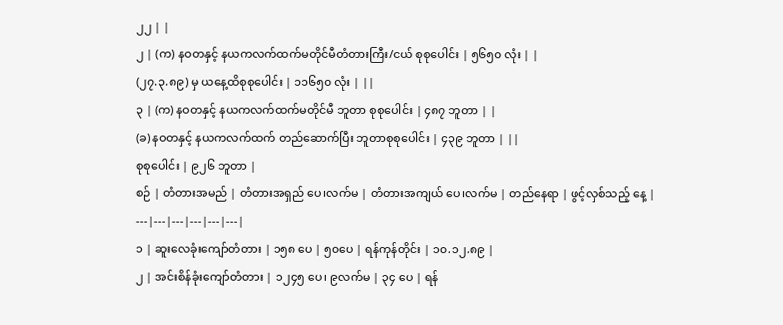၂၂ | |
၂ | (က) နဝတနှင့် နယကလက်ထက်မတိုင်မီတံတားကြီး/ငယ် စုစုပေါင်း | ၅၆၅၀ လုံး | |
(၂၇.၃.၈၉) မှ ယနေ့ထိစုစုပေါင်း | ၁၁၆၅၀ လုံး | ||
၃ | (က) နဝတနှင့် နယကလက်ထက်မတိုင်မီ ဘူတာ စုစုပေါင်း | ၄၈၇ ဘူတာ | |
(ခ) နဝတနှင့် နယကလက်ထက် တည်ဆောက်ပြီး ဘူတာစုစုပေါင်း | ၄၃၉ ဘူတာ | ||
စုစုပေါင်း | ၉၂၆ ဘူတာ |
စဉ် | တံတားအမည် | တံတားအရှည် ပေ၊လက်မ | တံတားအကျယ် ပေ၊လက်မ | တည်နေရာ | ဖွင့်လှစ်သည့် နေ့ |
---|---|---|---|---|---|
၁ | ဆူးလေခုံးကျော်တံတား | ၁၅၈ ပေ | ၅၀ပေ | ရန်ကုန်တိုင်း | ၁၀.၁၂.၈၉ |
၂ | အင်းစိန်ခုံးကျော်တံတား | ၁၂၄၅ ပေ၊ ၉လက်မ | ၃၄ ပေ | ရန်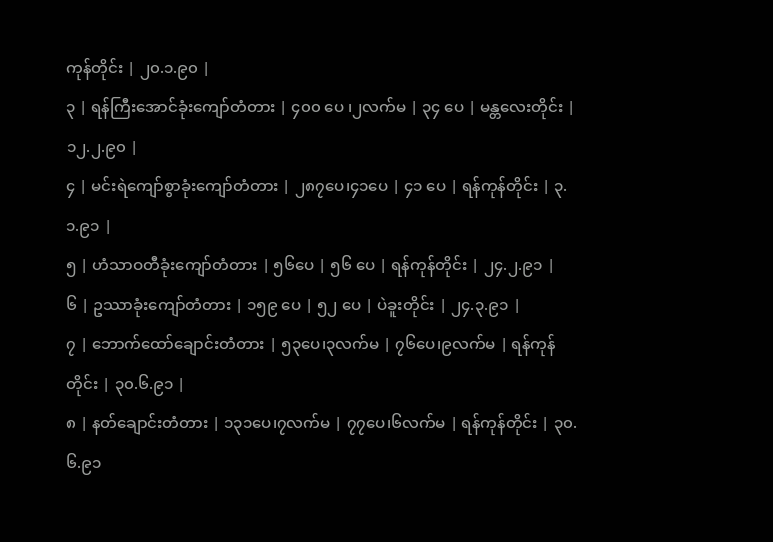ကုန်တိုင်း | ၂၀.၁.၉၀ |
၃ | ရန်ကြီးအောင်ခုံးကျော်တံတား | ၄၀၀ ပေ ၊၂လက်မ | ၃၄ ပေ | မန္တလေးတိုင်း | ၁၂.၂.၉၀ |
၄ | မင်းရဲကျော်စွာခုံးကျော်တံတား | ၂၈၇ပေ၊၄၁ပေ | ၄၁ ပေ | ရန်ကုန်တိုင်း | ၃.၁.၉၁ |
၅ | ဟံသာဝတီခုံးကျော်တံတား | ၅၆ပေ | ၅၆ ပေ | ရန်ကုန်တိုင်း | ၂၄.၂.၉၁ |
၆ | ဥဿာခုံးကျော်တံတား | ၁၅၉ ပေ | ၅၂ ပေ | ပဲခူးတိုင်း | ၂၄.၃.၉၁ |
၇ | ဘောက်ထော်ချောင်းတံတား | ၅၃ပေ၊၃လက်မ | ၇၆ပေ၊၉လက်မ | ရန်ကုန်တိုင်း | ၃၀.၆.၉၁ |
၈ | နတ်ချောင်းတံတား | ၁၃၁ပေ၊၇လက်မ | ၇၇ပေ၊၆လက်မ | ရန်ကုန်တိုင်း | ၃၀.၆.၉၁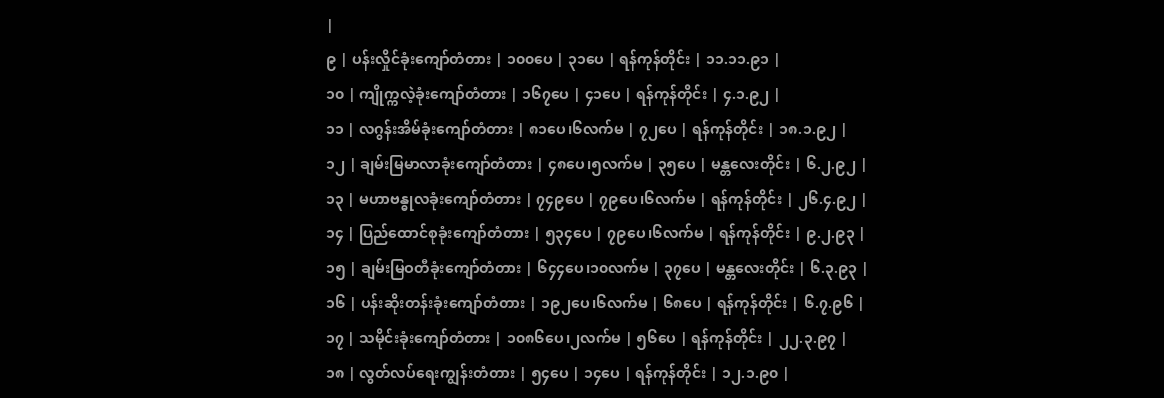|
၉ | ပန်းလှိုင်ခုံးကျော်တံတား | ၁၀၀ပေ | ၃၁ပေ | ရန်ကုန်တိုင်း | ၁၁.၁၁.၉၁ |
၁၀ | ကျိုက္ကလဲ့ခုံးကျော်တံတား | ၁၆၇ပေ | ၄၁ပေ | ရန်ကုန်တိုင်း | ၄.၁.၉၂ |
၁၁ | လဂွန်းအိမ်ခုံးကျော်တံတား | ၈၁ပေ၊၆လက်မ | ၇၂ပေ | ရန်ကုန်တိုင်း | ၁၈.၁.၉၂ |
၁၂ | ချမ်းမြမာလာခုံးကျော်တံတား | ၄၈ပေ၊၅လက်မ | ၃၅ပေ | မန္တလေးတိုင်း | ၆.၂.၉၂ |
၁၃ | မဟာဗန္ဓုလခုံးကျော်တံတား | ၇၄၉ပေ | ၇၉ပေ၊၆လက်မ | ရန်ကုန်တိုင်း | ၂၆.၄.၉၂ |
၁၄ | ပြည်ထောင်စုခုံးကျော်တံတား | ၅၃၄ပေ | ၇၉ပေ၊၆လက်မ | ရန်ကုန်တိုင်း | ၉.၂.၉၃ |
၁၅ | ချမ်းမြဝတီခုံးကျော်တံတား | ၆၄၄ပေ၊၁၀လက်မ | ၃၇ပေ | မန္တလေးတိုင်း | ၆.၃.၉၃ |
၁၆ | ပန်းဆိုးတန်းခုံးကျော်တံတား | ၁၉၂ပေ၊၆လက်မ | ၆၈ပေ | ရန်ကုန်တိုင်း | ၆.၇.၉၆ |
၁၇ | သမိုင်းခုံးကျော်တံတား | ၁၀၈၆ပေ၊၂လက်မ | ၅၆ပေ | ရန်ကုန်တိုင်း | ၂၂.၃.၉၇ |
၁၈ | လွတ်လပ်ရေးကျွန်းတံတား | ၅၄ပေ | ၁၄ပေ | ရန်ကုန်တိုင်း | ၁၂.၁.၉၀ |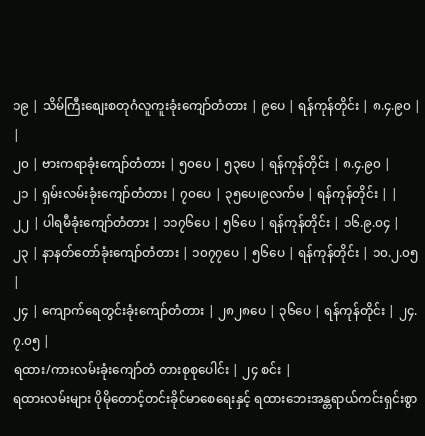၁၉ | သိမ်ကြီးစျေးစတုဂံလူကူးခုံးကျော်တံတား | ၉ပေ | ရန်ကုန်တိုင်း | ၈.၄.၉၀ | |
၂၀ | ဗားကရာခုံးကျော်တံတား | ၅၀ပေ | ၅၃ပေ | ရန်ကုန်တိုင်း | ၈.၄.၉၀ |
၂၁ | ရှမ်းလမ်းခုံးကျော်တံတား | ၇၀ပေ | ၃၅ပေ၊၉လက်မ | ရန်ကုန်တိုင်း | |
၂၂ | ပါရမီခုံးကျော်တံတား | ၁၁၇၆ပေ | ၅၆ပေ | ရန်ကုန်တိုင်း | ၁၆.၉.၀၄ |
၂၃ | နာနတ်တော်ခုံးကျော်တံတား | ၁၀၇၇ပေ | ၅၆ပေ | ရန်ကုန်တိုင်း | ၁၀.၂.၀၅ |
၂၄ | ကျောက်ရေတွင်းခုံးကျော်တံတား | ၂၈၂၈ပေ | ၃၆ပေ | ရန်ကုန်တိုင်း | ၂၄.၇.၀၅ |
ရထား/ကားလမ်းခုံးကျော်တံ တားစုစုပေါင်း | ၂၄ စင်း |
ရထားလမ်းများ ပိုမိုတောင့်တင်းခိုင်မာစေရေးနှင့် ရထားဘေးအန္တရာယ်ကင်းရှင်းစွာ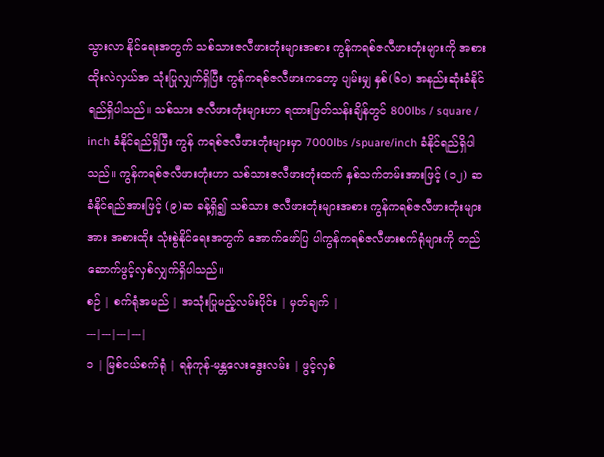သွားလာ နိုင်ရေးအတွက် သစ်သားဇလီဖားတုံးများအစား ကွန်ကရစ်ဇလီဖားတုံးများကို အစားထိုးလဲလှယ်အ သုံးပြုလျှက်ရှိပြီး ကွန်ကရစ်ဇလီဖားကတော့ ပျမ်းမျှ နှစ်(၆၀) အနည်းဆုံးခံနိုင်ရည်ရှိပါသည်။ သစ်သား ဇလီဖားတုံးများဟာ ရထားဖြတ်သန်းချိန်တွင် 800lbs / square / inch ခံနိုင်ရည်ရှိပြီး ကွန် ကရစ်ဇလီဖားတုံးများမှာ 7000lbs /spuare/inch ခံနိုင်ရည်ရှိပါသည်။ ကွန်ကရစ်ဇလီဖားတုံးဟာ သစ်သားဇလီဖားတုံးထက် နှစ်သက်တမ်းအားဖြင့် (၁၂) ဆ ခံနိုင်ရည်အားဖြင့် (၉)ဆ ခန့်ရှိ၍ သစ်သား ဇလီဖားတုံးများအစား ကွန်ကရစ်ဇလီဖားတုံးများအား အစားထိုး သုံးစွဲနိုင်ရေးအတွက် အောက်ဖော်ပြ ပါကွန်ကရစ်ဇလီဖားစက်ရုံများကို တည်ဆောက်ဖွင့်လှစ်လျှက်ရှိပါသည်။
စဉ် | စက်ရုံအမည် | အသုံးပြုမည့်လမ်းပိုင်း | မှတ်ချက် |
---|---|---|---|
၁ | မြစ်ငယ်စက်ရုံ | ရန်ကုန်-မန္တလေးဒွေးလမ်း | ဖွင့်လှစ်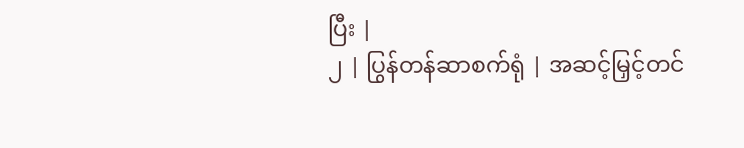ပြီး |
၂ | ပြွန်တန်ဆာစက်ရုံ | အဆင့်မြှင့်တင်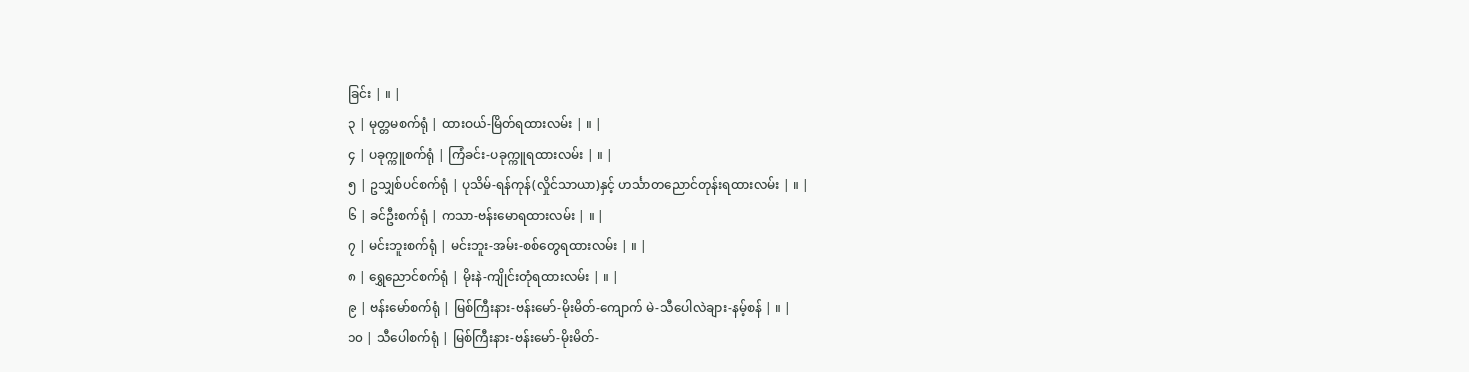ခြင်း | ။ |
၃ | မုတ္တမစက်ရုံ | ထားဝယ်-မြိတ်ရထားလမ်း | ။ |
၄ | ပခုက္ကူစက်ရုံ | ကြံခင်း-ပခုက္ကူရထားလမ်း | ။ |
၅ | ဥသျှစ်ပင်စက်ရုံ | ပုသိမ်-ရန်ကုန်(လှိုင်သာယာ)နှင့် ဟင်္သာတညောင်တုန်းရထားလမ်း | ။ |
၆ | ခင်ဦးစက်ရုံ | ကသာ-ဗန်းမောရထားလမ်း | ။ |
၇ | မင်းဘူးစက်ရုံ | မင်းဘူး-အမ်း-စစ်တွေရထားလမ်း | ။ |
၈ | ရွှေညောင်စက်ရုံ | မိုးနဲ-ကျိုင်းတုံရထားလမ်း | ။ |
၉ | ဗန်းမော်စက်ရုံ | မြစ်ကြီးနား-ဗန်းမော်-မိုးမိတ်-ကျောက် မဲ-သီပေါလဲချား-နမ့်စန် | ။ |
၁၀ | သီပေါစက်ရုံ | မြစ်ကြီးနား-ဗန်းမော်-မိုးမိတ်-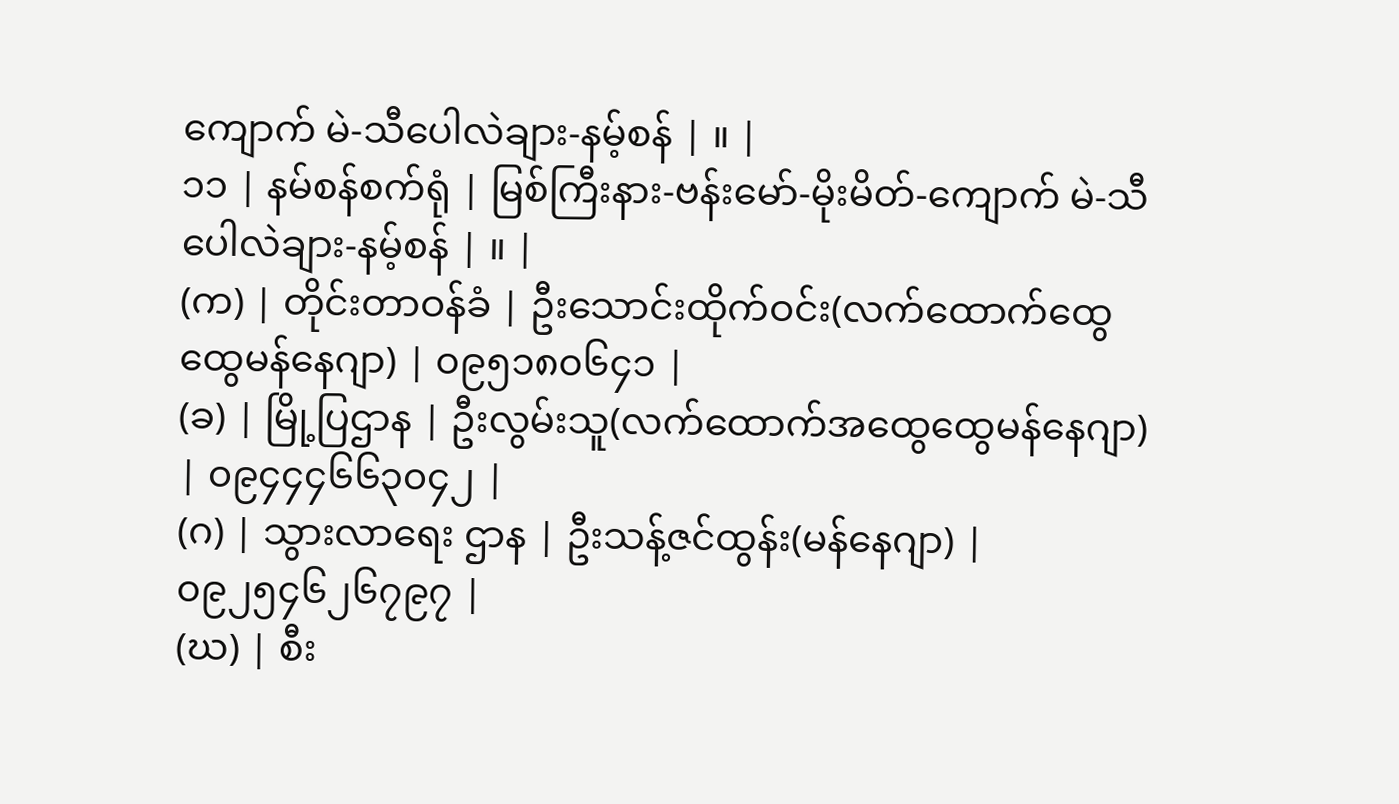ကျောက် မဲ-သီပေါလဲချား-နမ့်စန် | ။ |
၁၁ | နမ်စန်စက်ရုံ | မြစ်ကြီးနား-ဗန်းမော်-မိုးမိတ်-ကျောက် မဲ-သီပေါလဲချား-နမ့်စန် | ။ |
(က) | တိုင်းတာဝန်ခံ | ဦးသောင်းထိုက်ဝင်း(လက်ထောက်ထွေထွေမန်နေဂျာ) | ၀၉၅၁၈၀၆၄၁ |
(ခ) | မြို့ပြဌာန | ဦးလွမ်းသူ(လက်ထောက်အထွေထွေမန်နေဂျာ) | ၀၉၄၄၄၆၆၃၀၄၂ |
(ဂ) | သွားလာရေး ဌာန | ဦးသန့်ဇင်ထွန်း(မန်နေဂျာ) | ၀၉၂၅၄၆၂၆၇၉၇ |
(ဃ) | စီး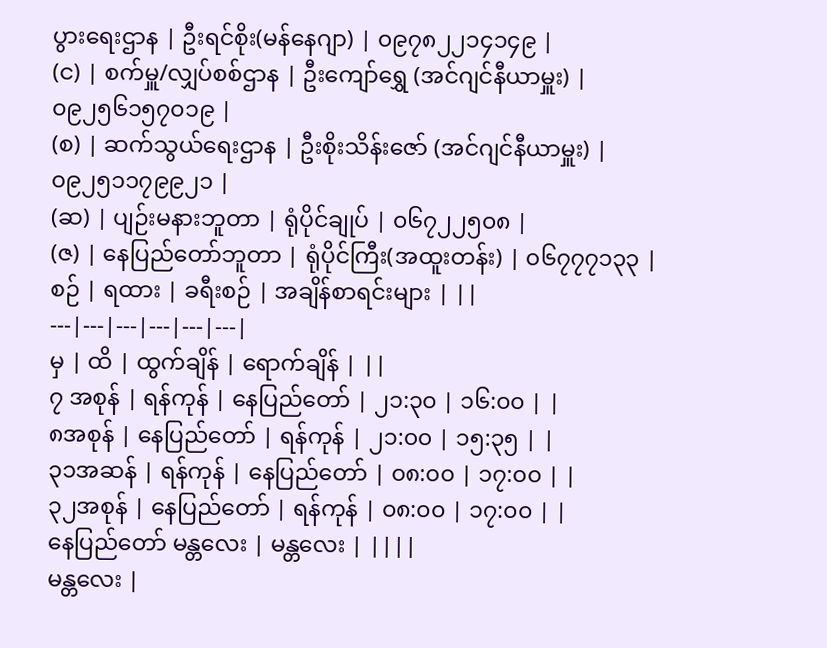ပွားရေးဌာန | ဦးရင်စိုး(မန်နေဂျာ) | ၀၉၇၈၂၂၁၄၁၄၉ |
(င) | စက်မှူ/လျှပ်စစ်ဌာန | ဦးကျော်ရွှေ (အင်ဂျင်နီယာမှူး) | ၀၉၂၅၆၁၅၇၀၁၉ |
(စ) | ဆက်သွယ်ရေးဌာန | ဦးစိုးသိန်းဇော် (အင်ဂျင်နီယာမှူး) | ၀၉၂၅၁၁၇၉၉၂၁ |
(ဆ) | ပျဉ်းမနားဘူတာ | ရုံပိုင်ချုပ် | ၀၆၇၂၂၅၀၈ |
(ဇ) | နေပြည်တော်ဘူတာ | ရုံပိုင်ကြီး(အထူးတန်း) | ၀၆၇၇၇၁၃၃ |
စဉ် | ရထား | ခရီးစဉ် | အချိန်စာရင်းများ | ||
---|---|---|---|---|---|
မှ | ထိ | ထွက်ချိန် | ရောက်ချိန် | ||
၇ အစုန် | ရန်ကုန် | နေပြည်တော် | ၂၁:၃၀ | ၁၆:၀၀ | |
၈အစုန် | နေပြည်တော် | ရန်ကုန် | ၂၁:၀၀ | ၁၅:၃၅ | |
၃၁အဆန် | ရန်ကုန် | နေပြည်တော် | ၀၈:၀၀ | ၁၇:၀၀ | |
၃၂အစုန် | နေပြည်တော် | ရန်ကုန် | ၀၈:၀၀ | ၁၇:၀၀ | |
နေပြည်တော် မန္တလေး | မန္တလေး | ||||
မန္တလေး |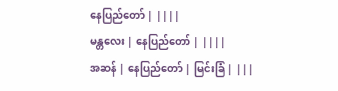နေပြည်တော် | ||||
မန္တလေး | နေပြည်တော် | ||||
အဆန် | နေပြည်တော် | မြင်းခြံ | |||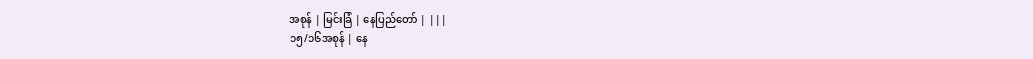အစုန် | မြင်းခြံ | နေပြည်တော် | |||
၁၅/၁၆အစုန် | နေ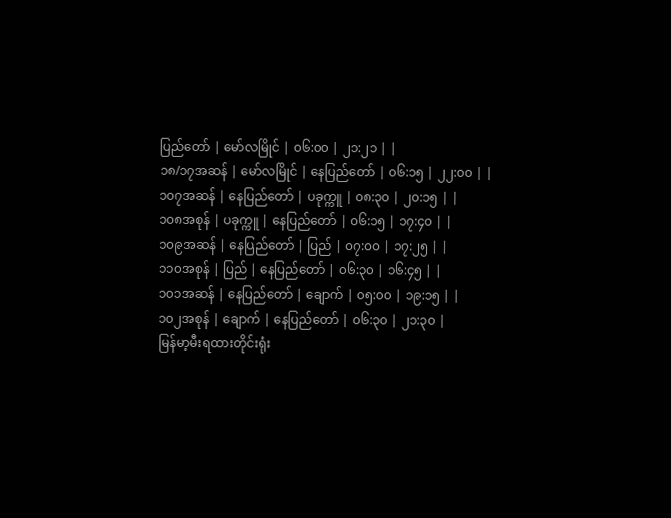ပြည်တော် | မော်လမြိုင် | ၀၆:၀၀ | ၂၁:၂၁ | |
၁၈/၁၇အဆန် | မော်လမြိုင် | နေပြည်တော် | ၀၆:၁၅ | ၂၂:၀၀ | |
၁၀၇အဆန် | နေပြည်တော် | ပခုက္ကူ | ၀၈:၃၀ | ၂၀:၁၅ | |
၁၀၈အစုန် | ပခုက္ကူ | နေပြည်တော် | ၀၆:၁၅ | ၁၇:၄၀ | |
၁၀၉အဆန် | နေပြည်တော် | ပြည် | ၀၇:၀၀ | ၁၇:၂၅ | |
၁၁၀အစုန် | ပြည် | နေပြည်တော် | ၀၆:၃၀ | ၁၆:၄၅ | |
၁၀၁အဆန် | နေပြည်တော် | ချောက် | ၀၅:၀၀ | ၁၉:၁၅ | |
၁၀၂အစုန် | ချောက် | နေပြည်တော် | ၀၆:၃၀ | ၂၁:၃၀ |
မြန်မာ့မီးရထားတိုင်းရုံး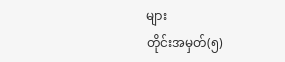များ
တိုင်းအမှတ်(၅)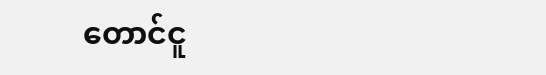တောင်ငူ